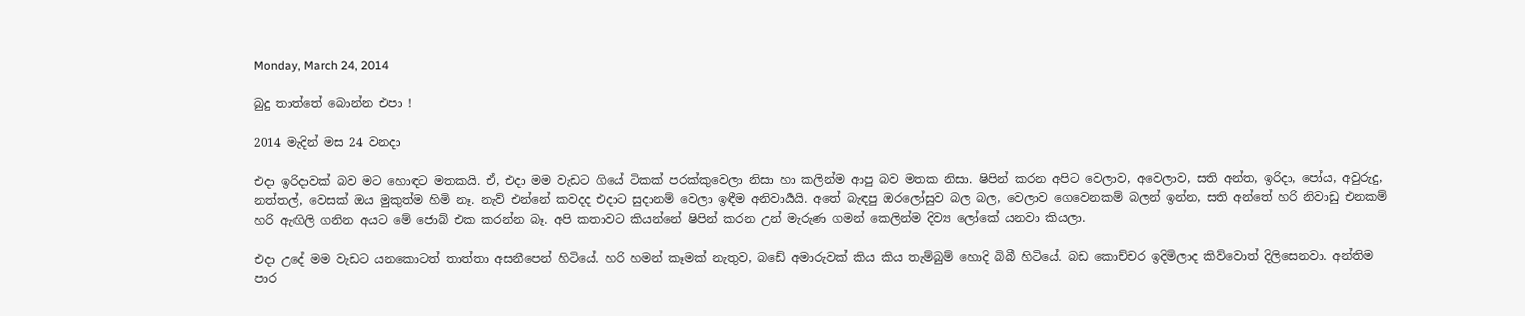Monday, March 24, 2014

බුදු තාත්තේ බොන්න එපා !

2014 මැදින් මස 24 වනදා

එදා ඉරිදාවක් බව මට හොඳට මතකයි. ඒ, එදා මම වැඩට ගියේ ටිකක් පරක්කුවෙලා නිසා හා කලින්ම ආපු බව මතක නිසා. ෂිපින් කරන අපිට වෙලාව, අවෙලාව, සති අන්ත, ඉරිදා, පෝය, අවුරුදු, නත්තල්, වෙසක් ඔය මුකුත්ම හිමි නෑ. නැව් එන්නේ කවදද එදාට සුදානම් වෙලා ඉඳීම අනිවාර්‍යයි. අතේ බැඳපු ඔරලෝසුව බල බල, වෙලාව ගෙවෙනකම් බලන් ඉන්න, සති අන්තේ හරි නිවාඩු එනකම් හරි ඇඟිලි ගනින අයට මේ ජොබ් එක කරන්න බෑ. අපි කතාවට කියන්නේ ෂිපින් කරන උන් මැරුණ ගමන් කෙලින්ම දිව්‍ය ලෝකේ යනවා කියලා.

එදා උදේ මම වැඩට යනකොටත් තාත්තා අසනීපෙන් හිටියේ. හරි හමන් කෑමක් නැතුව, බඩේ අමාරුවක් කිය කිය තැම්බුම් හොදි බිබී හිටියේ. බඩ කොච්චර ඉදිමිලාද කිව්වොත් දිලිසෙනවා. අන්තිම පාර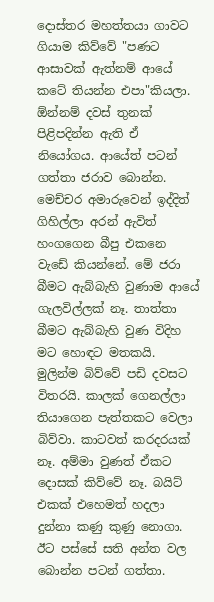දොස්තර මහත්තයා ගාවට ගියාම කිව්වේ "පණට ආසාවක් ඇත්නම් ආයේ කටේ තියන්න එපා"කියලා. ඕන්නම් දවස් තුනක් පිළිපදින්න ඇති ඒ නියෝගය. ආයේත් පටන් ගත්තා ජරාව බොන්න. මෙච්චර අමාරුවෙන් ඉද්දිත් ගිහිල්ලා අරන් ඇවිත් හංගගෙන බීපු එකනෙ වැඩේ කියන්නේ. මේ ජරා බීමට ඇබ්බැහි වුණාම ආයේ ගැලවිල්ලක් නෑ. තාත්තා බීමට ඇබ්බැහි වුණ විදිහ මට හොඳට මතකයි. මුලින්ම බිව්වේ පඩි දවසට විතරයි. කාලක් ගෙනල්ලා තියාගෙන පැත්තකට වෙලා බිව්වා. කාටවත් කරදරයක් නෑ. අම්මා වුණත් ඒකට දොසක් කිව්වේ නෑ. බයිට් එකක් එහෙමත් හදලා දුන්නා කණු කුණු නොගා. ඊට පස්සේ සති අන්ත වල බොන්න පටන් ගත්තා.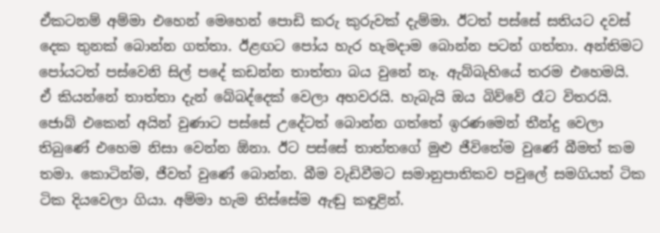ඒකටනම් අම්මා එහෙන් මෙහෙන් පොඩි කරු කුරුවක් දැම්මා. ඊටත් පස්සේ සතියට දවස් දෙක තුනක් බොන්න ගත්තා. ඊළඟට පෝය හැර හැමදාම බොන්න පටන් ගත්තා. අන්තිමට පෝයටත් පස්වෙනි සිල් පදේ කඩන්න තාත්තා බය වුනේ නෑ. ඇබ්බැහියේ තරම එහෙමයි. ඒ කියන්නේ තාත්තා දැන් බේබද්දෙක් වෙලා අහවරයි. හැබැයි ඔය බිව්වේ රෑට විතරයි. ජොබ් එකෙන් අයින් වුණාට පස්සේ උදේටත් බොන්න ගත්තේ ඉරණමෙන් තීන්දු වෙලා තිබුණේ එහෙම නිසා වෙන්න ඕනා. ඊට පස්සේ තාත්තගේ මුළු ජීවිතේම වුණේ බීමත් කම තමා. කොටින්ම, ජීවත් වුණේ බොන්න. බීම වැඩිවීමට සමානුපාතිකව පවුලේ සමගියත් ටික ටික දියවෙලා ගියා. අම්මා හැම තිස්සේම ඇඬු කඳුළින්.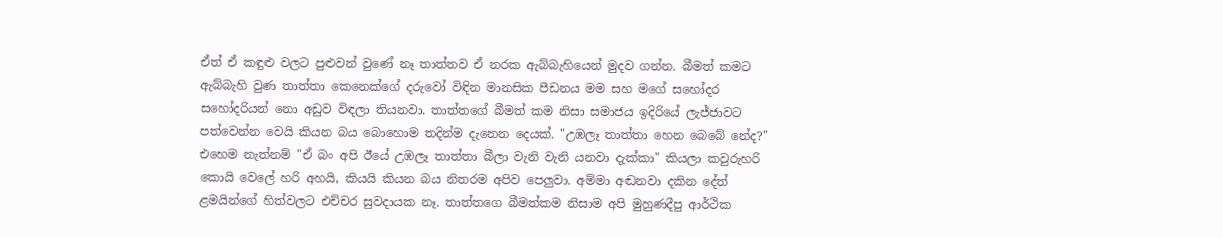ඒත් ඒ කඳුළු වලට පුළුවන් වුණේ නෑ තාත්තව ඒ නරක ඇබ්බැහියෙන් මුදව ගන්න. බීමත් කමට ඇබ්බැහි වුණ තාත්තා කෙනෙක්ගේ දරුවෝ විඳින මානසික පීඩනය මම සහ මගේ සහෝදර සහෝදරියන් නො අඩුව විඳලා තියනවා. තාත්තගේ බීමත් කම නිසා සමාජය ඉදිරියේ ලැජ්ජාවට පත්වෙන්න වෙයි කියන බය බොහොම තදින්ම දැනෙන දෙයක්. "උඹලෑ තාත්තා හෙන බෙබේ නේද?" එහෙම නැත්නම් "ඒ බං අපි ඊයේ උඹලෑ තාත්තා බීලා වැනි වැනි යනවා දැක්කා" කියලා කවුරුහරි කොයි වෙලේ හරි අහයි, කියයි කියන බය නිතරම අපිව පෙලුවා. අම්මා අඬනවා දකින දේත් ළමයින්ගේ හිත්වලට එච්චර සුවදායක නෑ. තාත්තගෙ බීමත්කම නිසාම අපි මුහුණදීපු ආර්ථික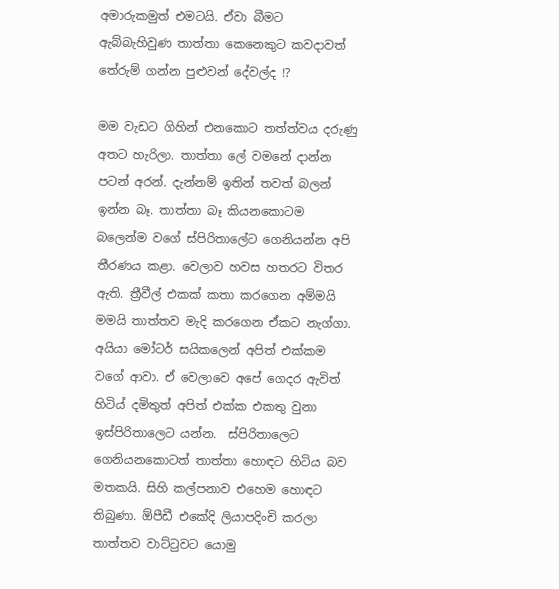අමාරුකමුත් එමටයි. ඒවා බීමට ඇබ්බැහිවුණ තාත්තා කෙනෙකුට කවදාවත් තේරුම් ගන්න පුළුවන් දේවල්ද !?

මම වැඩට ගිහින් එනකොට තත්ත්වය දරුණු අතට හැරිලා. තාත්තා ලේ වමනේ දාන්න පටන් අරන්. දැන්නම් ඉතින් තවත් බලන් ඉන්න බෑ. තාත්තා බෑ කියනකොටම බලෙන්ම වගේ ස්පිරිතාලේට ගෙනියන්න අපි තීරණය කළා. වෙලාව හවස හතරට විතර ඇති. ත්‍රීවීල් එකක් කතා කරගෙන අම්මයි මමයි තාත්තව මැදි කරගෙන ඒකට නැග්ගා. අයියා මෝටර් සයිකලෙන් අපිත් එක්කම වගේ ආවා. ඒ වෙලාවෙ අපේ ගෙදර ඇවිත් හිටිය් දමිතුත් අපිත් එක්ක එකතු වුනා ඉස්පිරිතාලෙට යන්න.  ස්පිරිතාලෙට ගෙනියනකොටත් තාත්තා හොඳට හිටිය බව මතකයි. සිහි කල්පනාව එහෙම හොඳට තිබුණා. ඕපීඩී එකේදි ලියාපදිංචි කරලා තාත්තව වාට්‍ටුවට යොමු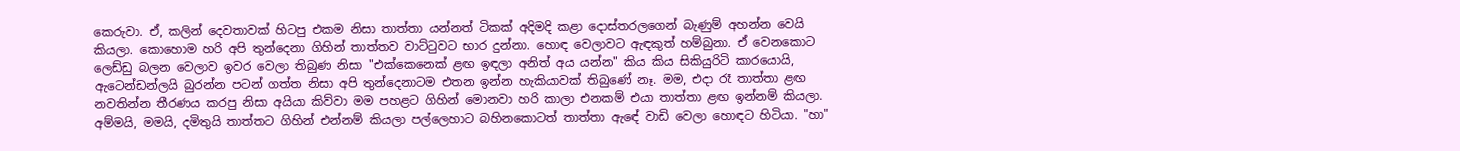කෙරුවා. ඒ, කලින් දෙවතාවක් හිටපු එකම නිසා තාත්තා යන්නත් ටිකක් අදිමදි කළා දොස්තරලගෙන් බැණුම් අහන්න වෙයි කියලා. කොහොම හරි අපි තුන්දෙනා ගිහින් තාත්තව වාට්‍ටුවට භාර දුන්නා. හොඳ වෙලාවට ඇඳකුත් හම්බුනා. ඒ වෙනකොට ලෙඩ්ඩු බලන වෙලාව ඉවර වෙලා තිබුණ නිසා "එක්කෙනෙක් ළඟ ඉඳලා අනිත් අය යන්න" කිය කිය සිකියුරිටි කාරයොයි, ඇටෙන්ඩන්ලයි බුරන්න පටන් ගත්ත නිසා අපි තුන්දෙනාටම එතන ඉන්න හැකියාවක් තිබුණේ නෑ. මම, එදා රෑ තාත්තා ළඟ නවතින්න තීරණය කරපු නිසා අයියා කිව්වා මම පහළට ගිහින් මොනවා හරි කාලා එනකම් එයා තාත්තා ළඟ ඉන්නම් කියලා. අම්මයි, මමයි, දමිතුයි තාත්තට ගිහින් එන්නම් කියලා පල්ලෙහාට බහිනකොටත් තාත්තා ඇඳේ වාඩි වෙලා හොඳට හිටියා. "හා"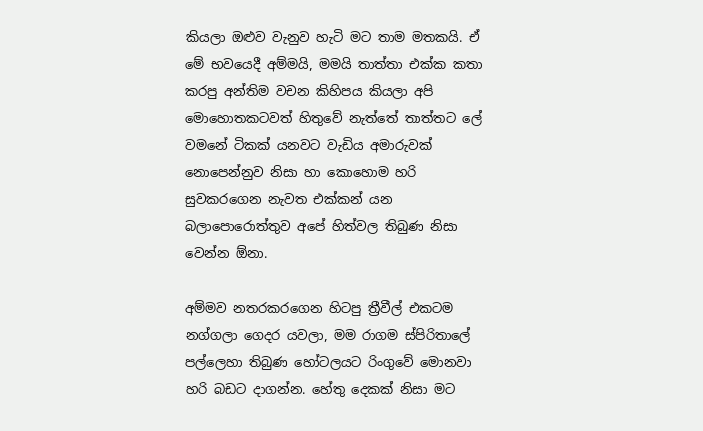කියලා ඔළුව වැනුව හැටි මට තාම මතකයි. ඒ මේ භවයෙදී අම්මයි, මමයි තාත්තා එක්ක කතා කරපු අන්තිම වචන කිහිපය කියලා අපි මොහොතකටවත් හිතුවේ නැත්තේ තාත්තට ලේ වමනේ ටිකක් යනවට වැඩිය අමාරුවක් නොපෙන්නුව නිසා හා කොහොම හරි සුවකරගෙන නැවත එක්කන් යන බලාපොරොත්තුව අපේ හිත්වල තිබුණ නිසා වෙන්න ඕනා.

අම්මව නතරකරගෙන හිටපු ත්‍රීවීල් එකටම නග්ගලා ගෙදර යවලා, මම රාගම ස්පිරිතාලේ පල්ලෙහා තිබුණ හෝටලයට රිංගුවේ මොනවා හරි බඩට දාගන්න. හේතු දෙකක් නිසා මට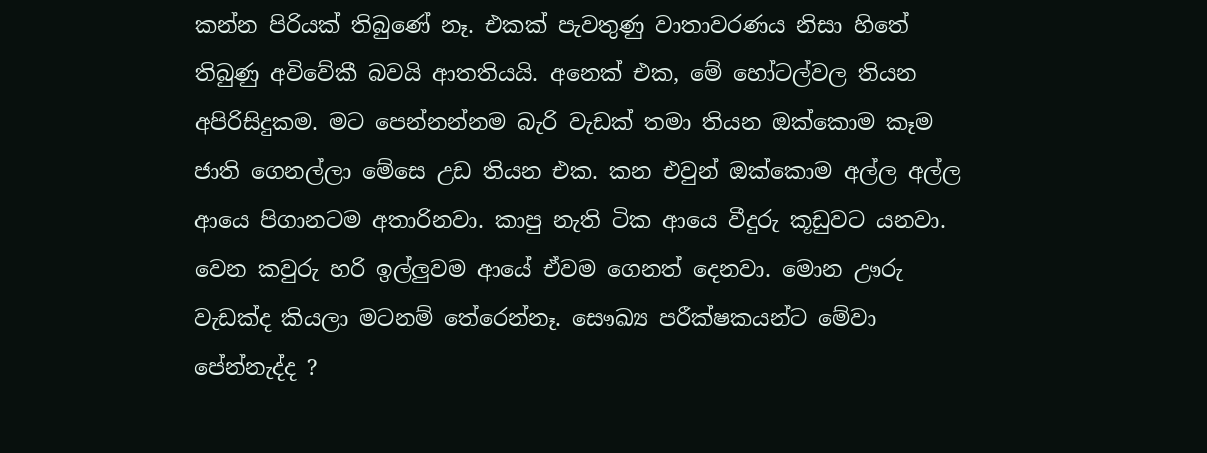කන්න පිරියක් තිබුණේ නෑ. එකක් පැවතුණු වාතාවරණය නිසා හිතේ තිබුණු අවිවේකී බවයි ආතතියයි. අනෙක් එක, මේ හෝටල්වල තියන අපිරිසිදුකම. මට පෙන්නන්නම බැරි වැඩක් තමා තියන ඔක්කොම කෑම ජාති ගෙනල්ලා මේසෙ උඩ තියන එක. කන එවුන් ඔක්කොම අල්ල අල්ල ආයෙ පිගානටම අතාරිනවා. කාපු නැති ටික ආයෙ වීදුරු කූඩුවට යනවා. වෙන කවුරු හරි ඉල්ලුවම ආයේ ඒවම ගෙනත් දෙනවා. මොන ඌරු වැඩක්ද කියලා මටනම් තේරෙන්නෑ. සෞඛ්‍ය පරීක්ෂකයන්ට මේවා පේන්නැද්ද ?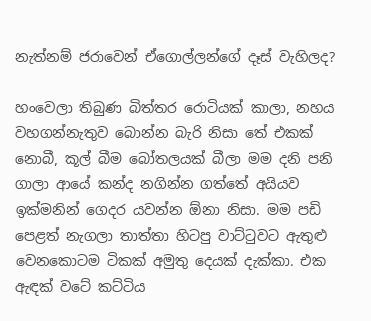නැත්නම් ජරාවෙන් ඒගොල්ලන්ගේ දෑස් වැහිලද?

හංවෙලා තිබුණ බිත්තර රොටියක් කාලා, නහය වහගන්නැතුව බොන්න බැරි නිසා තේ එකක් නොබී, කූල් බීම බෝතලයක් බීලා මම දනි පනි ගාලා ආයේ කන්ද නගින්න ගත්තේ අයියව ඉක්මනින් ගෙදර යවන්න ඕනා නිසා. මම පඩි පෙළත් නැගලා තාත්තා හිටපු වාට්‍ටුවට ඇතුළු වෙනකොටම ටිකක් අමුතු දෙයක් දැක්කා. එක ඇඳක් වටේ කට්ටිය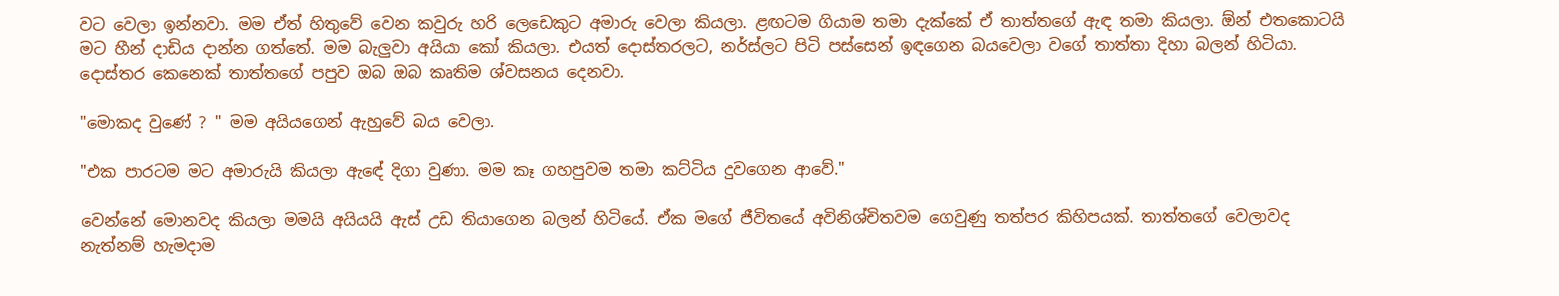වට වෙලා ඉන්නවා. මම ඒත් හිතුවේ වෙන කවුරු හරි ලෙඩෙකුට අමාරු වෙලා කියලා. ළඟටම ගියාම තමා දැක්කේ ඒ තාත්තගේ ඇඳ තමා කියලා. ඕන් එතකොටයි මට හීන් දාඩිය දාන්න ගත්තේ. මම බැලුවා අයියා කෝ කියලා. එයත් දොස්තරලට, නර්ස්ලට පිටි පස්සෙන් ඉඳගෙන බයවෙලා වගේ තාත්තා දිහා බලන් හිටියා. දොස්තර කෙනෙක් තාත්තගේ පපුව ඔබ ඔබ කෘතිම ශ්වසනය දෙනවා.

"මොකද වුණේ ? " මම අයියගෙන් ඇහුවේ බය වෙලා.

"එක පාරටම මට අමාරුයි කියලා ඇඳේ දිගා වුණා. මම කෑ ගහපුවම තමා කට්ටිය දුවගෙන ආවේ."

වෙන්නේ මොනවද කියලා මමයි අයියයි ඇස් උඩ තියාගෙන බලන් හිටියේ. ඒක මගේ ජීවිතයේ අවිනිශ්චිතවම ගෙවුණු තත්පර කිහිපයක්. තාත්තගේ වෙලාවද නැත්නම් හැමදාම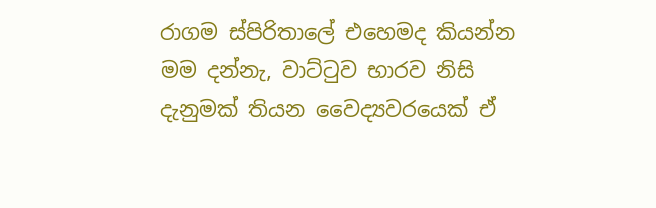රාගම ස්පිරිතාලේ එහෙමද කියන්න මම දන්නැ, වාට්‍ටුව භාරව නිසි දැනුමක් තියන වෛද්‍යවරයෙක් ඒ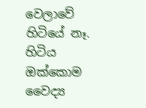වෙලාවේ හිටියේ නෑ. හිටිය ඔක්කොම වෛද්‍ය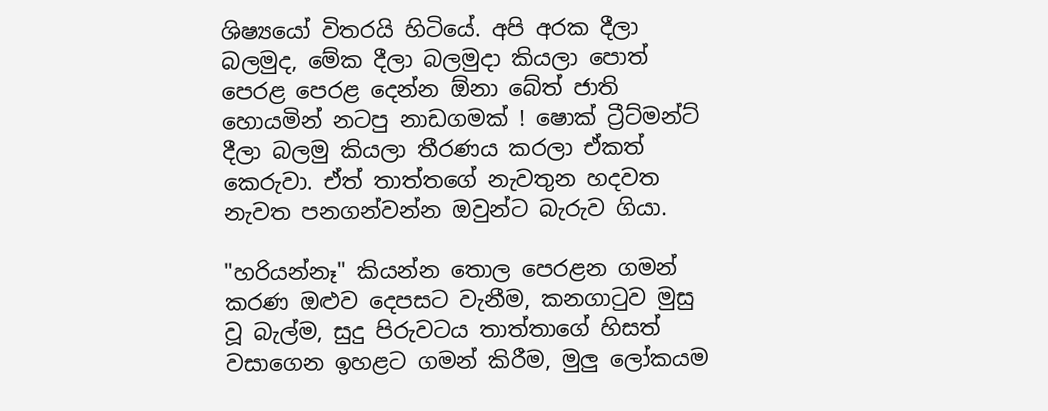ශිෂ්‍යයෝ විතරයි හිටියේ. අපි අරක දීලා බලමුද, මේක දීලා බලමුදා කියලා පොත් පෙරළ පෙරළ දෙන්න ඕනා බේත් ජාති හොයමින් නටපු නාඩගමක් ! ෂොක් ට්‍රීට්මන්ට් දීලා බලමු කියලා තීරණය කරලා ඒකත් කෙරුවා. ඒත් තාත්තගේ නැවතුන හදවත නැවත පනගන්වන්න ඔවුන්ට බැරුව ගියා.

"හරියන්නෑ" කියන්න තොල පෙරළන ගමන් කරණ ඔළුව දෙපසට වැනීම, කනගා‍ටුව මුසු වූ බැල්ම, සුදු පිරුවටය තාත්තාගේ හිසත් වසාගෙන ඉහළට ගමන් කිරීම, මුලු ලෝකයම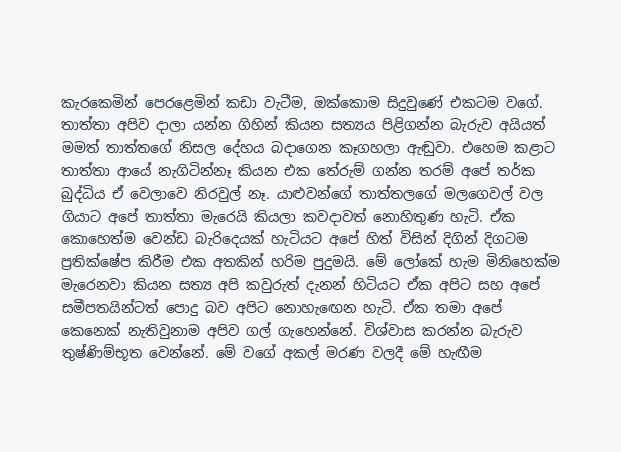කැරකෙමින් පෙරළෙමින් කඩා වැටීම, ඔක්කොම සිදුවුණේ එකටම වගේ. තාත්තා අපිව දාලා යන්න ගිහින් කියන සත්‍යය පිළිගන්න බැරුව අයියත් මමත් තාත්තගේ නිසල දේහය බදාගෙන කෑගහලා ඇඬුවා. එහෙම කළාට තාත්තා ආයේ නැගිටින්නෑ කියන එක තේරුම් ගන්න තරම් අපේ තර්ක බුද්ධිය ඒ වෙලාවෙ නිරවුල් නෑ. යාළුවන්ගේ තාත්තලගේ මලගෙවල් වල ගියාට අපේ තාත්තා මැරෙයි කියලා කවදාවත් නොහිතුණ හැටි. ඒක කොහෙත්ම වෙන්ඩ බැරිදෙයක් හැටියට අපේ හිත් විසින් දිගින් දිගටම ප්‍රතික්ෂේප කිරීම එක අතකින් හරිම පුදුමයි. මේ ලෝකේ හැම මිනිහෙක්ම මැරෙනවා කියන සත්‍ය අපි කවුරුත් දැනන් හිටියට ඒක අපිට සහ අපේ සමීපතයින්ටත් පොදු බව අපිට නොහැ‍ඟෙන හැටි. ඒක තමා අපේ කෙනෙක් නැතිවුනාම අපිව ගල් ගැහෙන්නේ. විශ්වාස කරන්න බැරුව තුෂ්ණිම්භූත වෙන්නේ. මේ වගේ අකල් මරණ වලදී මේ හැඟීම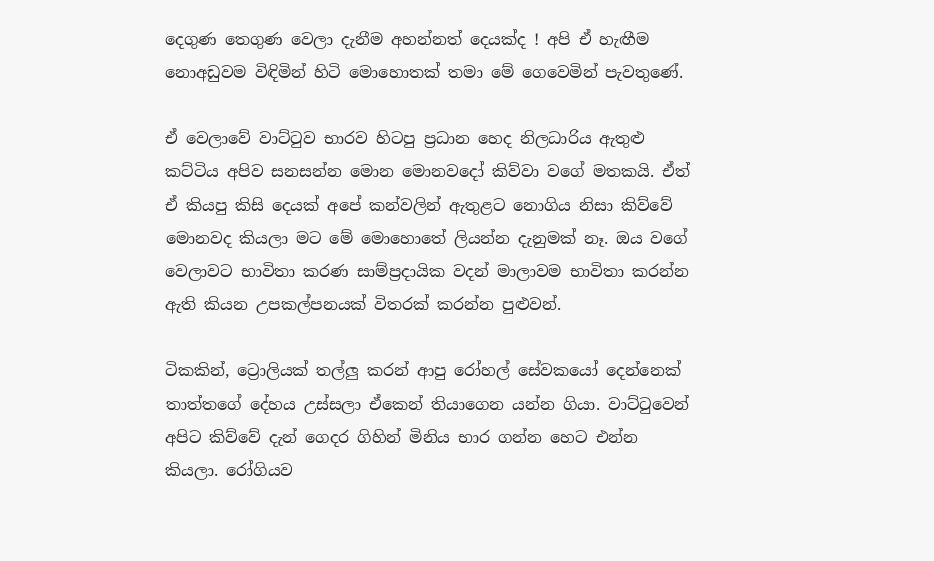දෙගුණ තෙගුණ වෙලා දැනීම අහන්නත් දෙයක්ද ! අපි ඒ හැඟීම නොඅඩුවම විඳිමින් හිටි මොහොතක් තමා මේ ගෙවෙමින් පැවතුණේ.

ඒ වෙලාවේ වාට්‍ටුව භාරව හිටපු ප්‍රධාන හෙද නිලධාරිය ඇතුළු කට්ටිය අපිව සනසන්න මොන මොනවදෝ කිව්වා වගේ මතකයි. ඒත් ඒ කියපු කිසි දෙයක් අපේ කන්වලින් ඇතුළට නොගිය නිසා කිව්වේ මොනවද කියලා මට මේ මොහොතේ ලියන්න දැනුමක් නෑ. ඔය වගේ වෙලාවට භාවිතා කරණ සාම්ප්‍රදායික වදන් මාලාවම භාවිතා කරන්න ඇති කියන උපකල්පනයක් විතරක් කරන්න පුළුවන්.

ටිකකින්, ට්‍රොලියක් තල්ලු කරන් ආපු රෝහල් සේවකයෝ දෙන්නෙක් තාත්තගේ දේහය උස්සලා ඒකෙන් තියාගෙන යන්න ගියා. වාට්‍ටුවෙන් අපිට කිව්වේ දැන් ගෙදර ගිහින් මිනිය භාර ගන්න හෙට එන්න කියලා. රෝගියව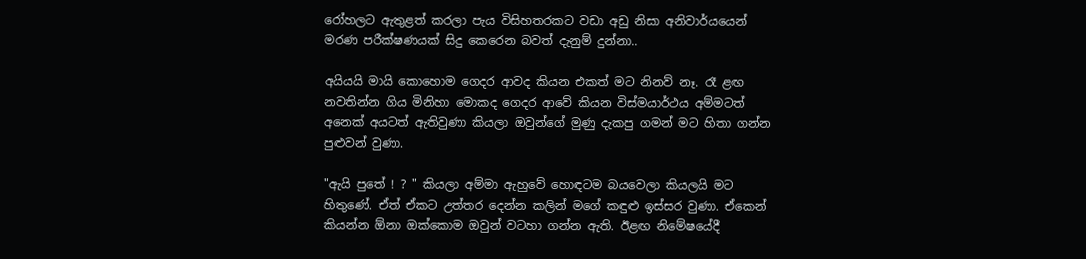රෝහලට ඇතුළත් කරලා පැය විසිහතරකට වඩා අඩු නිසා අනිවාර්යයෙන් මරණ පරීක්ෂණයක් සිදු කෙරෙන බවත් දැනුම් දුන්නා..

අයියයි මායි කොහොම ගෙදර ආවද කියන එකත් මට නිනව් නෑ. රෑ ළඟ නවතින්න ගිය මිනිහා මොකද ගෙදර ආවේ කියන විස්මයාර්ථය අම්මටත් අනෙක් අයටත් ඇතිවුණා කියලා ඔවුන්ගේ මුණු දැකපු ගමන් මට හිතා ගන්න පුළුවන් වුණා.

"ඇයි පුතේ ! ? " කියලා අම්මා ඇහුවේ හොඳටම බයවෙලා කියලයි මට හිතුණේ. ඒත් ඒකට උත්තර දෙන්න කලින් මගේ කඳුළු ඉස්සර වුණා. ඒකෙන් කියන්න ඕනා ඔක්කොම ඔවුන් වටහා ගන්න ඇති. ඊළඟ නිමේෂයේදී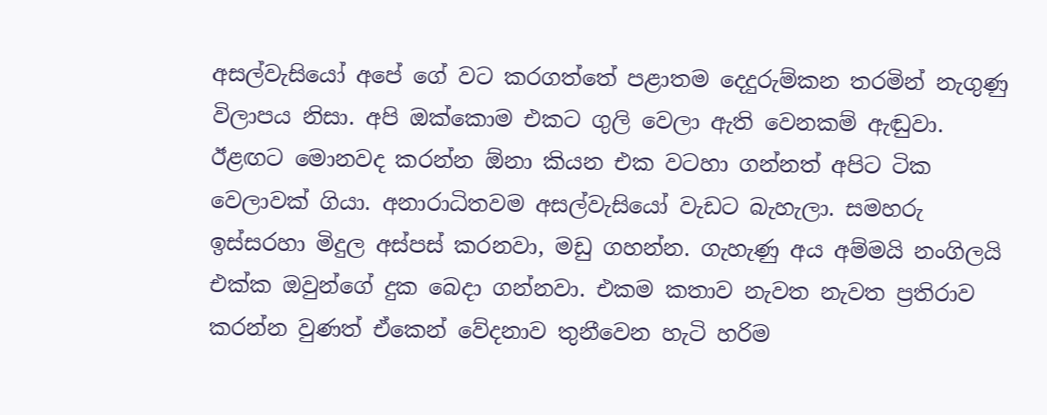අසල්වැසියෝ අපේ ගේ වට කරගත්තේ පළාතම දෙදුරුම්කන තරමින් නැගුණු විලාපය නිසා. අපි ඔක්කොම එකට ගුලි වෙලා ඇති වෙනකම් ඇඬුවා. ඊළඟට මොනවද කරන්න ඕනා කියන එක වටහා ගන්නත් අපිට ටික වෙලාවක් ගියා. අනාරාධිතවම අසල්වැසියෝ වැඩට බැහැලා. සමහරු ඉස්සරහා මිදුල අස්පස් කරනවා, මඩු ගහන්න. ගැහැණු අය අම්මයි නංගිලයි එක්ක ඔවුන්ගේ දුක බෙදා ගන්නවා. එකම කතාව නැවත නැවත ප්‍රතිරාව කරන්න වුණත් ඒකෙන් වේදනාව තුනීවෙන හැටි හරිම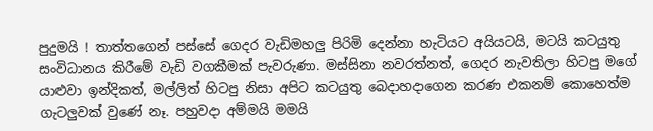පුදුමයි ! තාත්තගෙන් පස්සේ ගෙදර වැඩිමහලු පිරිමි දෙන්නා හැටියට අයියටයි, මටයි කටයුතු සංවිධානය කිරීමේ වැඩි වගකීමක් පැවරුණා. මස්සිනා නවරත්නත්, ගෙදර නැවතිලා හිටපු මගේ යාළුවා ඉන්දිකත්, මල්ලිත් හිටපු නිසා අපිට කටයුතු බෙදාහදාගෙන කරණ එකනම් කොහෙත්ම ගැටලුවක් වුණේ නෑ. පහුවදා අම්මයි මමයි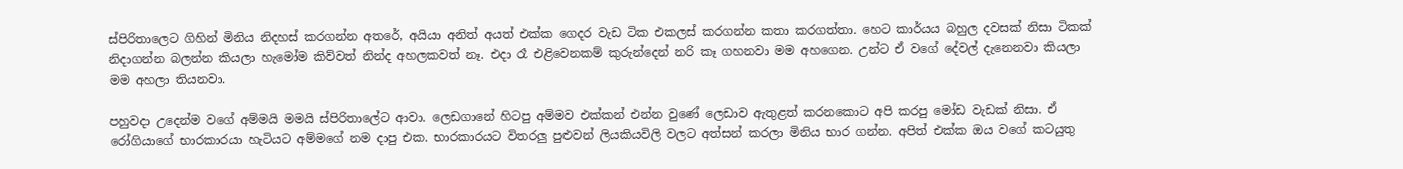ස්පිරිතාලෙට ගිහින් මිනිය නිදහස් කරගන්න අතරේ, අයියා අනිත් අයත් එක්ක ගෙදර වැඩ ටික එකලස් කරගන්න කතා කරගත්තා. හෙට කාර්යය බහුල දවසක් නිසා ටිකක් නිදාගන්න බලන්න කියලා හැමෝම කිව්වත් නින්ද අහලකවත් නෑ. එදා රෑ එළිවෙනකම් කුරුන්දෙන් නරි කෑ ගහනවා මම අහගෙන. උන්ට ඒ වගේ දේවල් දැනෙනවා කියලා මම අහලා තියනවා.

පහුවදා උදෙන්ම වගේ අම්මයි මමයි ස්පිරිතාලේට ආවා. ලෙඩගානේ හිටපු අම්මව එක්කන් එන්න වුණේ ලෙඩාව ඇතුළත් කරනකොට අපි කරපු මෝඩ වැඩක් නිසා. ඒ රෝගියාගේ භාරකාරයා හැටියට අම්මගේ නම දාපු එක. භාරකාරයට විතරලු පුළුවන් ලියකියවිලි වලට අත්සන් කරලා මිනිය භාර ගන්න. අපිත් එක්ක ඔය වගේ කටයුතු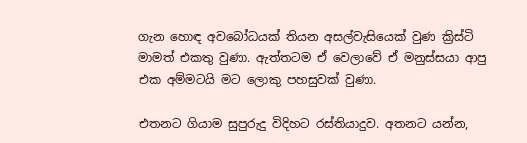ගැන හොඳ අවබෝධයක් තියන අසල්වැසියෙක් වුණ ක්‍රිස්ටි මාමත් එකතු වුණා. ඇත්තටම ඒ වෙලාවේ ඒ මනුස්සයා ආපු එක අම්මටයි මට ලොකු පහසුවක් වුණා.

එතනට ගියාම සුපුරුදු විදිහට රස්තියාදුව. අතනට යන්න,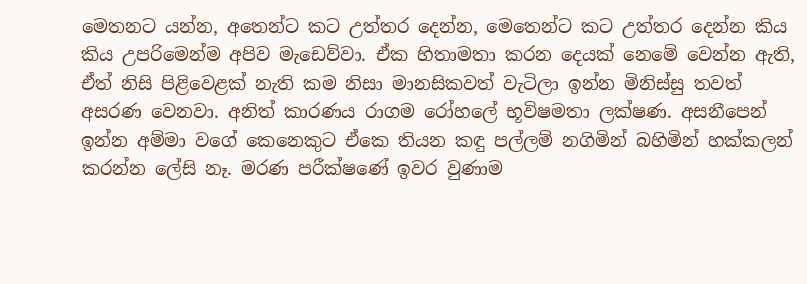මෙතනට යන්න, අතෙන්ට කට උත්තර දෙන්න, මෙතෙන්ට කට උත්තර දෙන්න කිය කිය උපරිමෙන්ම අපිව මැඩෙව්වා. ඒක හිතාමතා කරන දෙයක් නෙමේ වෙන්න ඇති, ඒත් නිසි පිළිවෙළක් නැති කම නිසා මානසිකවත් වැටිලා ඉන්න මිනිස්සු තවත් අසරණ වෙනවා. අනිත් කාරණය රාගම රෝහලේ භූවිෂමතා ලක්ෂණ. අසනීපෙන් ඉන්න අම්මා වගේ කෙනෙකුට ඒකෙ තියන කඳු පල්ලම් නගිමින් බහිමින් හක්කලන් කරන්න ලේසි නෑ. මරණ පරීක්ෂණේ ඉවර වුණාම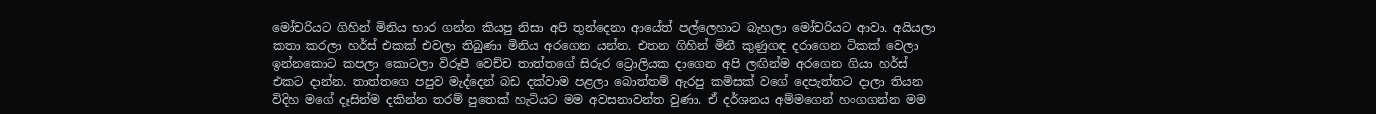මෝචරියට ගිහින් මිනිය භාර ගන්න කියපු නිසා අපි තුන්දෙනා ආයේත් පල්ලෙහාට බැහලා මෝචරියට ආවා. අයියලා කතා කරලා හර්ස් එකක් එවලා තිබුණා මිනිය අරගෙන යන්න. එතන ගිහින් මිනී කුණුගඳ දරාගෙන ටිකක් වෙලා ඉන්නකොට කපලා කොටලා විරූපී වෙච්ච තාත්තගේ සිරුර ට්‍රොලියක දාගෙන අපි ලඟින්ම අරගෙන ගියා හර්ස් එකට දාන්න. තාත්තගෙ පපුව මැද්දෙන් බඩ දක්වාම පළලා බොත්තම් ඇරපු කමිසක් වගේ දෙපැත්තට දාලා තියන විදිහ මගේ දෑසින්ම දකින්න තරම් පුතෙක් හැටියට මම අවසනාවන්ත වුණා. ඒ දර්ශනය අම්මගෙන් හංගගන්න මම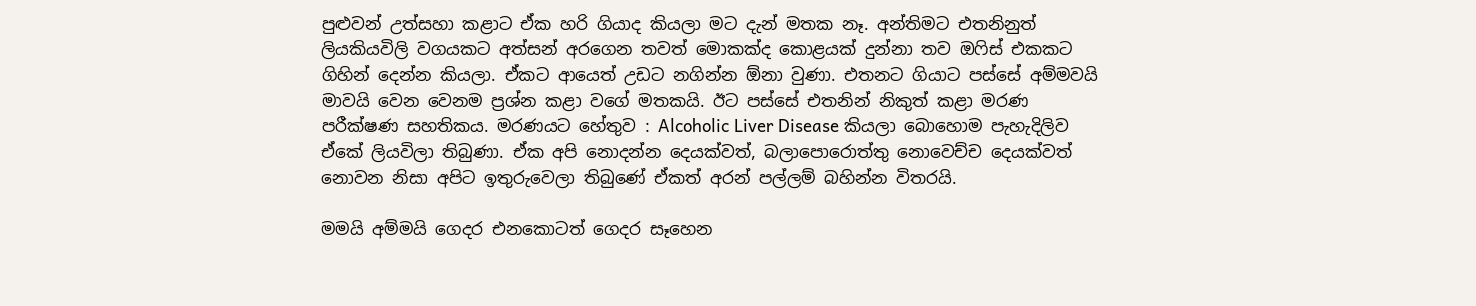පුළුවන් උත්සහා කළාට ඒක හරි ගියාද කියලා මට දැන් මතක නෑ. අන්තිමට එතනිනුත් ලියකියවිලි වගයකට අත්සන් අරගෙන තවත් මොකක්ද කොළයක් දුන්නා තව ඔ‍ෆිස් එකකට ගිහින් දෙන්න කියලා. ඒකට ආයෙත් උඩට නගින්න ඕනා වුණා. එතනට ගියාට පස්සේ අම්මවයි මාවයි වෙන වෙනම ප්‍රශ්න කළා වගේ මතකයි. ඊට පස්සේ එතනින් නිකුත් කළා මරණ පරීක්ෂණ සහතිකය. මරණයට හේතුව : Alcoholic Liver Disease කියලා බොහොම පැහැදිලිව ඒකේ ලියවිලා තිබුණා. ඒක අපි නොදන්න දෙයක්වත්, බලාපොරොත්තු නොවෙච්ච දෙයක්වත් නොවන නිසා අපිට ඉතුරුවෙලා තිබුණේ ඒකත් අරන් පල්ලම් බහින්න විතරයි.

මමයි අම්මයි ගෙදර එනකොටත් ගෙදර සෑහෙන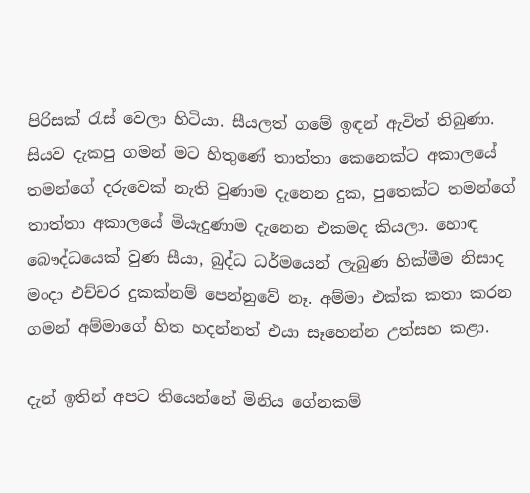පිරිසක් ‍රැස් වෙලා හිටියා. සීයලත් ගමේ ඉඳන් ඇවිත් තිබුණා. සියව දැකපු ගමන් මට හිතුණේ තාත්තා කෙනෙක්ට අකාලයේ තමන්ගේ දරුවෙක් නැති වුණාම දැනෙන දුක, පුතෙක්ට තමන්ගේ තාත්තා අකාලයේ මියැදුණාම දැනෙන එකමද කියලා. හොඳ බෞද්ධයෙක් වුණ සීයා, බුද්ධ ධර්මයෙන් ලැබුණ හික්මීම නිසාද මංදා එච්චර දුකක්නම් පෙන්නුවේ නෑ. අම්මා එක්ක කතා කරන ගමන් අම්මාගේ හිත හදන්නත් එයා සෑහෙන්න උත්සහ කළා.

දැන් ඉතින් අපට තියෙන්නේ මිනිය ගේනකම්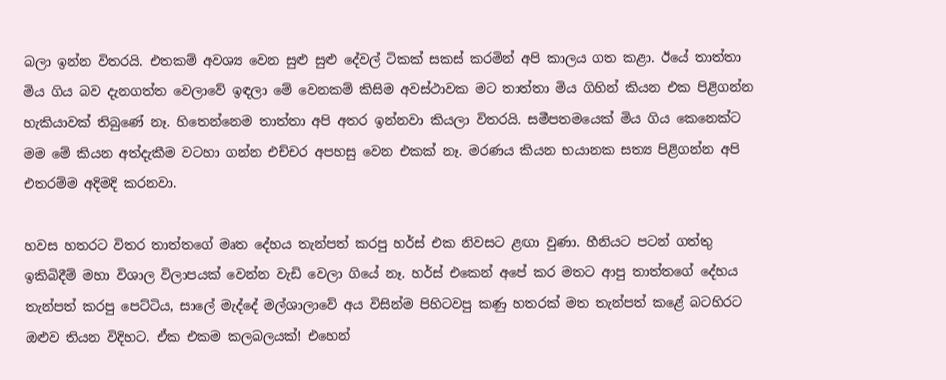බලා ඉන්න විතරයි. එතකම් අවශ්‍ය වෙන සුළු සුළු දේවල් ටිකක් සකස් කරමින් අපි කාලය ගත කළා. ඊයේ තාත්තා මිය ගිය බව දැනගත්ත වෙලාවේ ඉඳලා මේ වෙනකම් කිසිම අවස්ථාවක මට තාත්තා මිය ගිහින් කියන එක පිළිගන්න හැකියාවක් තිබුණේ නෑ. හිතෙන්නෙම තාත්තා අපි අතර ඉන්නවා කියලා විතරයි. සමීපතමයෙක් මිය ගිය කෙනෙක්ට මම මේ කියන අත්දැකීම වටහා ගන්න එච්චර අපහසු වෙන එකක් නෑ. මරණය කියන භයානක සත්‍ය පිළිගන්න අපි එතරම්ම අදිමදි කරනවා.

හවස හතරට විතර තාත්තගේ මෘත දේහය තැන්පත් කරපු හර්ස් එක නිවසට ළඟා වුණා. හීනියට පටන් ගත්තු ඉකිබිදීම් මහා විශාල විලාපයක් වෙන්න වැඩි වෙලා ගියේ නෑ. හර්ස් එකෙන් අපේ කර මතට ආපු තාත්තගේ දේහය තැන්පත් කරපු පෙට්ටිය, සාලේ මැද්දේ මල්ශාලාවේ අය විසින්ම පිහිටවපු කණු හතරක් මත තැන්පත් කළේ බටහිරට ඔළුව තියන විදිහට. ඒක එකම කලබලයක්! එහෙන්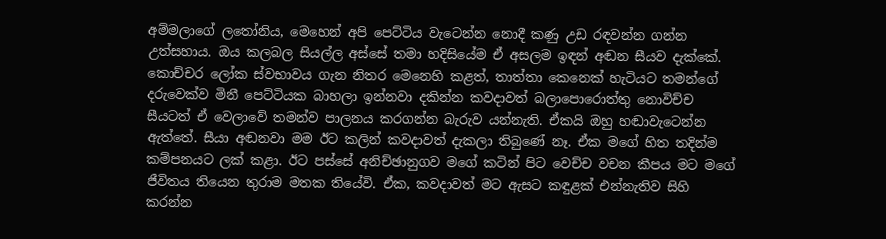අම්මලාගේ ල‍තෝනිය, මෙහෙන් අපි පෙට්ටිය වැටෙන්න නොදී කණු උඩ රඳවන්න ගන්න උත්සහාය. ඔය කලබල සියල්ල අස්සේ තමා හදිසියේම ඒ අසලම ඉඳන් අඬන සීයව දැක්කේ. කොච්චර ලෝක ස්වභාවය ගැන නිතර මෙනෙහි කළත්, තාත්තා කෙනෙක් හැටියට තමන්ගේ දරුවෙක්ව මිනී පෙට්ටියක බාහලා ඉන්නවා දකින්න කවදාවත් බලාපොරොත්තු නොවිච්ච සීයටත් ඒ වෙලාවේ තමන්ව පාලනය කරගන්න බැරුව යන්නැති. ඒකයි ඔහු හඬාවැටෙන්න ඇත්තේ. සීයා අඬනවා මම ඊට කලින් කවදාවත් දැකලා තිබුණේ නෑ. ඒක මගේ හිත තදින්ම කම්පනයට ලක් කළා. ඊට පස්සේ අනිච්ඡානුගව මගේ කටින් පිට වෙච්ච වචන කීපය මට මගේ ජීවිතය තියෙන තුරාම මතක තියේවි. ඒක, කවදාවත් මට ඇසට කඳුළක් එන්නැතිව සිහි කරන්න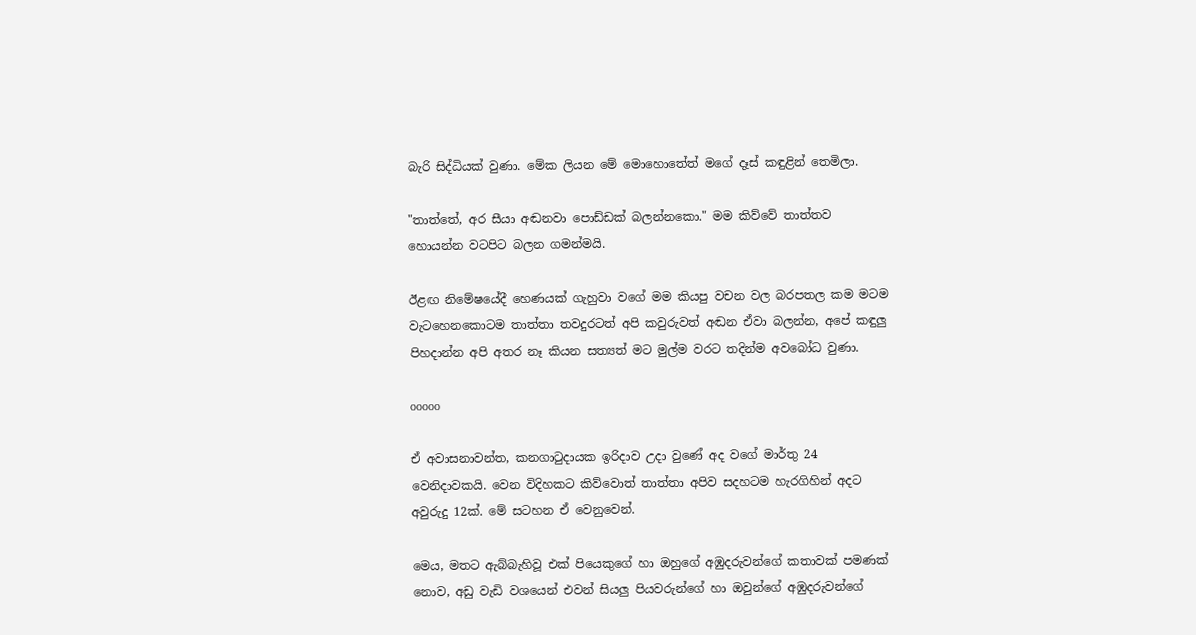බැරි සිද්ධියක් වුණා. මේක ලියන මේ මොහොතේත් මගේ දෑස් කඳුළින් තෙමිලා.

"තාත්තේ, අර සීයා අඬනවා පොඩ්ඩක් බලන්නකො." මම කිව්වේ තාත්තව හොයන්න වටපිට බලන ගමන්මයි.

ඊළඟ නිමේෂයේදී හෙණයක් ගැහුවා වගේ මම කියපු වචන වල බරපතල කම මටම වැටහෙනකොටම තාත්තා තවදුරටත් අපි කවුරුවත් අඬන ඒවා බලන්න, අපේ කඳුලු පිහදාන්න අපි අතර නෑ කියන සත්‍යත් මට මුල්ම වරට තදින්ම අවබෝධ වුණා.

ooooo

ඒ අවාසනාවන්ත, කනගා‍ටුදායක ඉරිදාව උදා වුණේ අද වගේ මාර්තු 24 වෙනිදාවකයි. වෙන විදිහකට කිව්වොත් තාත්තා අපිව සදහටම හැරගිහින් අදට අවුරුදු 12ක්. මේ සටහන ඒ වෙනුවෙන්.

මෙය, මතට ඇබ්බැහිවූ එක් පියෙකුගේ හා ඔහුගේ අඹුදරුවන්ගේ කතාවක් පමණක් නොව, අඩු වැඩි වශයෙන් එවන් සියලු පියවරුන්ගේ හා ඔවුන්ගේ අඹුදරුවන්ගේ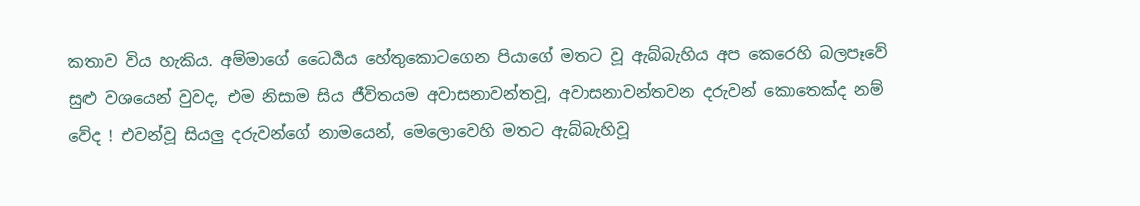කතාව විය හැකිය. අම්මාගේ ධෛර්‍යය හේතුකොටගෙන පියාගේ මතට වූ ඇබ්බැහිය අප කෙරෙහි බලපෑවේ සුළු වශයෙන් වුවද, එම නිසාම සිය ජීවිතයම අවාසනාවන්තවූ, අවාසනාවන්තවන දරුවන් කොතෙක්ද නම් වේද ! එවන්වූ සියලු දරුවන්ගේ නාමයෙන්, මෙලොවෙහි මතට ඇබ්බැහිවූ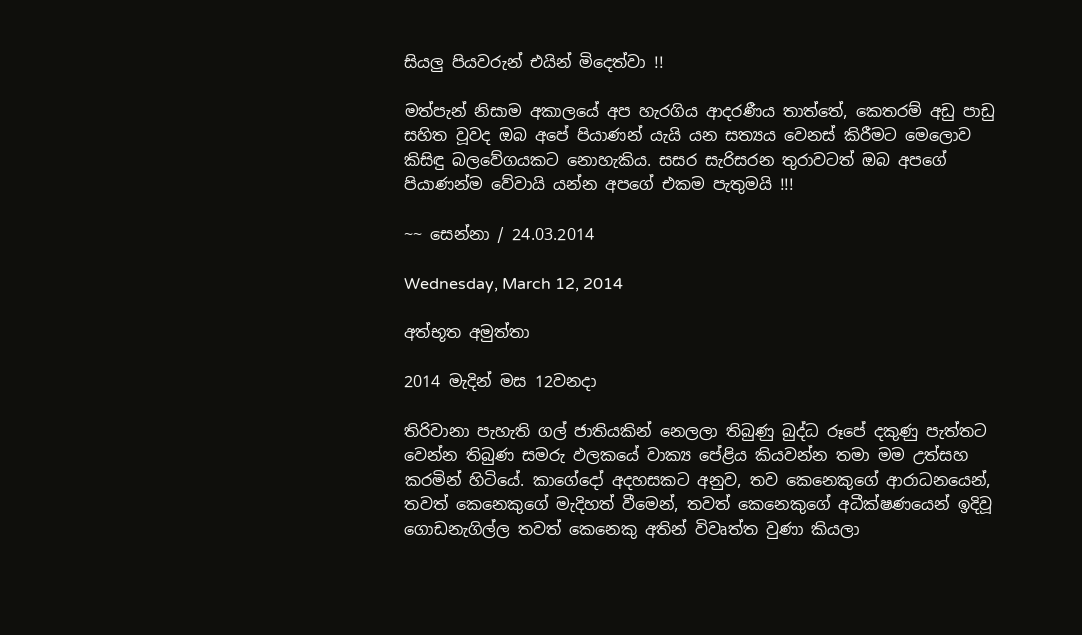සියලු පියවරුන් එයින් මිදෙත්වා !!

මත්පැන් නිසාම අකාලයේ අප හැරගිය ආදරණීය තාත්තේ, කෙතරම් අඩු පාඩු සහිත වූවද ඔබ අපේ පියාණන් යැයි යන සත්‍යය වෙනස් කිරීමට මෙලොව කිසිඳු බලවේගයකට නොහැකිය. සසර සැරිසරන තුරාවටත් ඔබ අපගේ පියාණන්ම වේවායි යන්න අපගේ එකම පැතුමයි !!!

~~ සෙන්නා / 24.03.2014

Wednesday, March 12, 2014

අත්භූත අමුත්තා

2014 මැදින් මස 12වනදා

තිරිවානා පැහැති ගල් ජාතියකින් නෙලලා තිබුණු බුද්ධ රූපේ දකුණු පැත්තට වෙන්න තිබුණ සමරු ඵලකයේ වාක්‍ය පේළිය කියවන්න තමා මම උත්සහ කරමින් හිටියේ. කාගේදෝ අදහසකට අනුව, තව කෙනෙකුගේ ආරාධනයෙන්, තවත් කෙනෙකුගේ මැදිහත් වීමෙන්, තවත් කෙනෙකුගේ අධීක්ෂණයෙන් ඉදිවූ ගොඩනැගිල්ල තවත් කෙනෙකු අතින් විවෘත්ත වුණා කියලා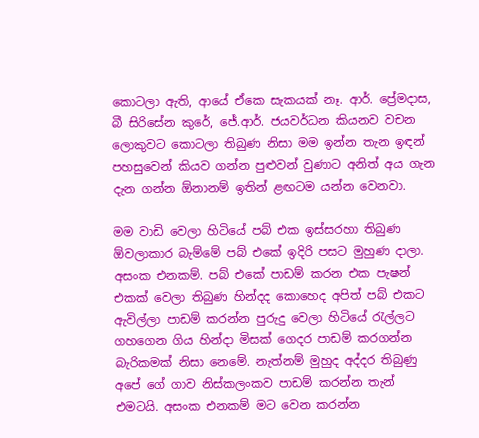කොටලා ඇති, ආයේ ඒකෙ සැකයක් නෑ. ආර්. ප්‍රේමදාස, බී සිරිසේන කුරේ, ජේ.ආර්. ජයවර්ධන කියනව වචන ලොකුවට කොටලා තිබුණ නිසා මම ඉන්න තැන ඉඳන් පහසුවෙන් කියව ගන්න පුළුවන් වුණාට අනිත් අය ගැන දැන ගන්න ඕනානම් ඉතින් ළඟටම යන්න වෙනවා.

මම වාඩි වෙලා හිටියේ පබ් එක ඉස්සරහා තිබුණ ඕවලාකාර බැම්මේ පබ් එකේ ඉදිරි පසට මුහුණ දාලා. අසංක එනකම්. පබ් එකේ පාඩම් කරන එක පැෂන් එකක් වෙලා තිබුණ හින්දද කොහෙද අපිත් පබ් එකට ඇවිල්ලා පාඩම් කරන්න පුරුදු වෙලා හිටියේ ‍රැල්ලට ගහගෙන ගිය හින්දා මිසක් ගෙදර පාඩම් කරගන්න බැරිකමක් නිසා නෙමේ. නැත්නම් මුහුද අද්දර තිබුණු අපේ ගේ ගාව නිස්කලංකව පාඩම් කරන්න තැන් එමටයි. අසංක එනකම් මට වෙන කරන්න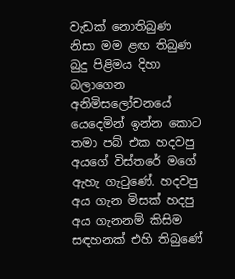වැඩක් නොතිබුණ නිසා මම ළඟ තිබුණ බුදු පිළිමය දිහා බලාගෙන අනිමිසලෝචනයේ යෙදෙමින් ඉන්න කොට තමා පබ් එක හදවපු අයගේ විස්තරේ මගේ ඇහැ ගැ‍ටුණේ. හදවපු අය ගැන මිසක් හදපු අය ගැනනම් කිසිම සඳහනක් එහි තිබුණේ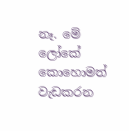නෑ. මේ ලෝකේ කොහොමත් වැඩකරන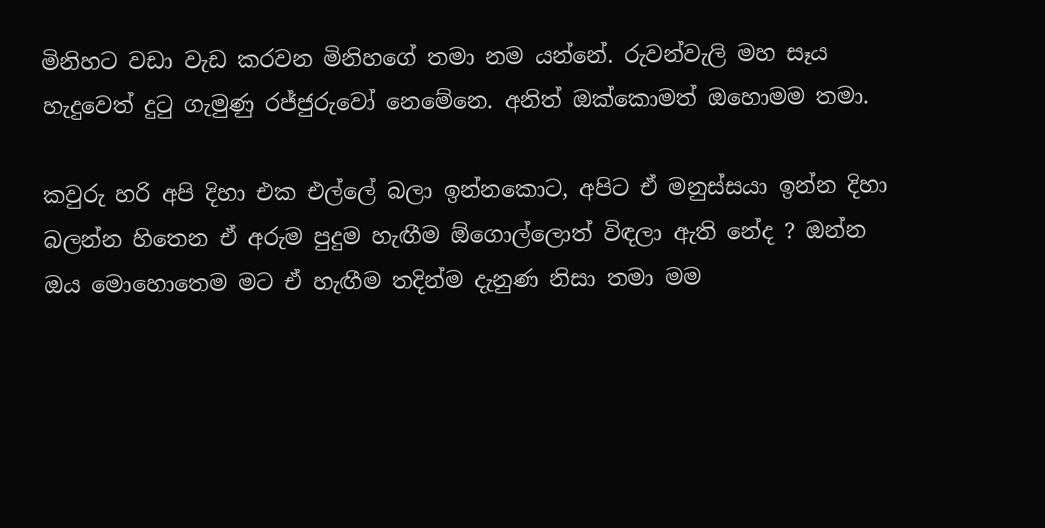මිනිහට වඩා වැඩ කරවන මිනිහගේ තමා නම යන්නේ. රුවන්වැලි මහ සෑය හැදුවෙත් දු‍ටු ගැමුණු රජ්ජුරුවෝ නෙමේනෙ. අනිත් ඔක්කොමත් ඔහොමම තමා.

කවුරු හරි අපි දිහා එක එල්ලේ බලා ඉන්නකොට, අපිට ඒ මනුස්සයා ඉන්න දිහා බලන්න හිතෙන ඒ අරුම පුදුම හැඟීම ඕගොල්ලොත් විඳලා ඇති නේද ? ඔන්න ඔය මොහොතෙම මට ඒ හැඟීම තදින්ම දැනුණ නිසා තමා මම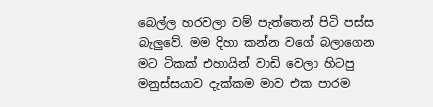බෙල්ල හරවලා වම් පැත්තෙන් පිටි පස්ස බැලුවේ. මම දිහා කන්න වගේ බලාගෙන මට ටිකක් එහායින් වාඩි වෙලා හිටපු මනුස්සයාව දැක්කම මාව එක පාරම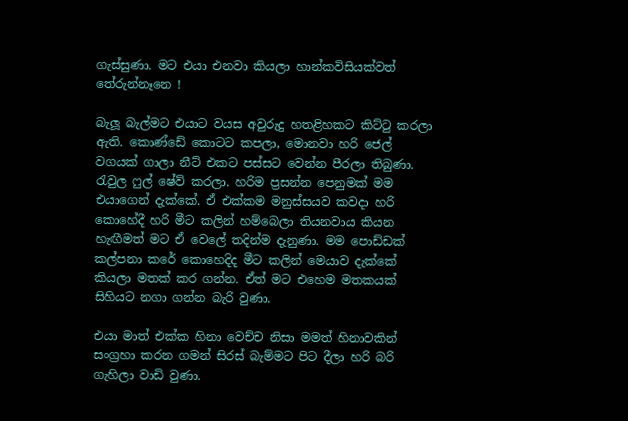ගැස්සුණා. මට එයා එනවා කියලා හාන්කවිසියක්වත් තේරුන්නෑනෙ !

බැලූ බැල්මට එයාට වයස අවුරුදු හතළිහකට කිට්‍ටු කරලා ඇති. කොණ්ඩේ කොටට කපලා, මොනවා හරි ජෙල් වගයක් ගාලා නීට් එකට පස්සට වෙන්න පීරලා තිබුණා. රැවුල ෆුල් ෂේව් කරලා. හරිම ප්‍රසන්න පෙනුමක් මම එයාගෙන් දැක්කේ. ඒ එක්කම මනුස්සයව කවදා හරි කොහේදී හරි මීට කලින් හම්බෙලා තියනවාය කියන හැඟීමත් මට ඒ වෙලේ තදින්ම දැනුණා. මම පොඩ්ඩක් කල්පනා කරේ කොහෙදිද මීට කලින් මෙයාව දැක්කේ කියලා මතක් කර ගන්න. ඒත් මට එහෙම මතකයක් සිහියට නගා ගන්න බැරි වුණා.

එයා මාත් එක්ක හිනා වෙච්ච නිසා මමත් හිනාවකින් සංග්‍රහා කරන ගමන් සිරස් බැම්මට පිට දීලා හරි බරි ගැහිලා වාඩි වුණා.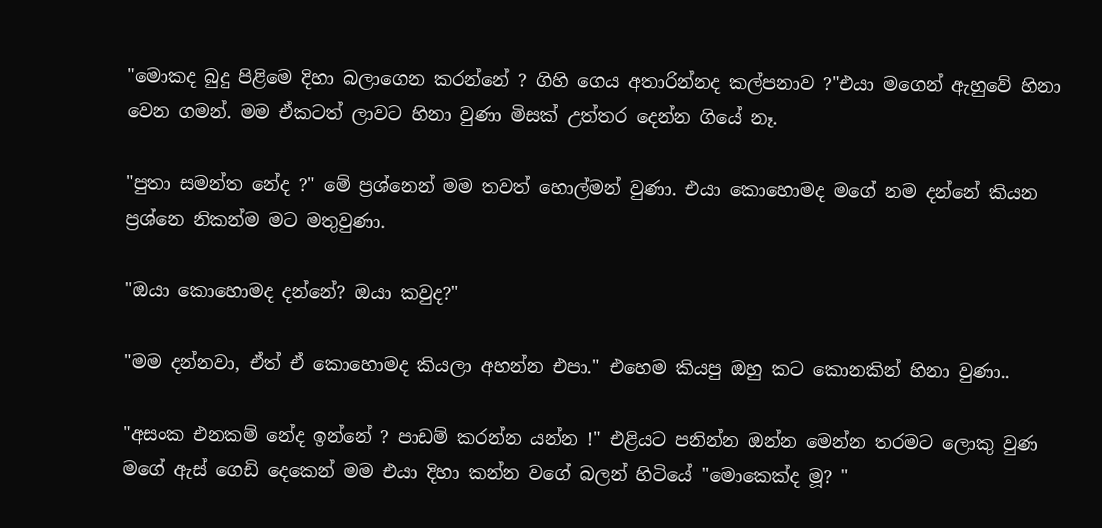"මොකද බුදු පිළිමෙ දිහා බලාගෙන කරන්නේ ? ගිහි ගෙය අතාරින්නද කල්පනාව ?"එයා මගෙන් ඇහුවේ හිනා වෙන ගමන්. මම ඒකටත් ලාවට හිනා වුණා මිසක් උත්තර දෙන්න ගියේ නෑ.

"පුතා සමන්ත නේද ?" මේ ප්‍රශ්නෙන් මම තවත් හොල්මන් වුණා. එයා කොහොමද මගේ නම දන්නේ කියන ප්‍රශ්නෙ නිකන්ම මට මතුවුණා.

"ඔයා කොහොමද දන්නේ? ඔයා කවුද?"

"මම දන්නවා, ඒත් ඒ කොහොමද කියලා අහන්න එපා." එහෙම කියපු ඔහු කට කොනකින් හිනා වුණා..

"අසංක එනකම් නේද ඉන්නේ ? පාඩම් කරන්න යන්න !" එළියට පනින්න ඔන්න මෙන්න තරමට ලොකු වුණ මගේ ඇස් ගෙඩි දෙකෙන් මම එයා දිහා කන්න වගේ බලන් හිටියේ "මොකෙක්ද මූ? "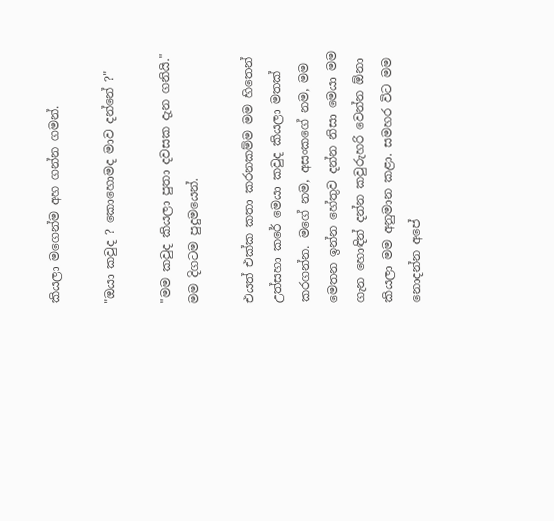කියලා මගෙන්ම අහ ගන්න ගමන්.

"ඔයා කවුද ? කොහොමද මාව දන්නේ ?"

"මම කවුද කියලා පුතා දවසක දැන ගනියි." මම දිගටම පුදුමයෙන්.

එයත් එක්ක කතා කරනකම්ම මම හිතෙන් උත්සහා කරේ මෙයා කවුද කියලා මතක් කරගන්න. මගේ නම, අසංකගේ නම, මම මෙතන ඉන්න හේතුව දන්න නිසා මෙයා මම ගැන හොඳින් දන්න කවුරුහරි වෙන්න ඕනා කියලා මම අනුමාන කළා. සමහර විට මම නොදන්න අපේ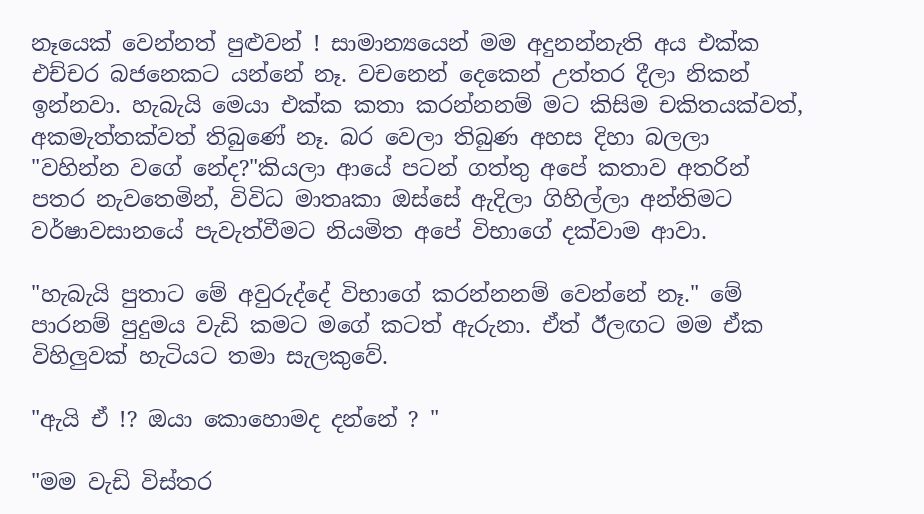නෑයෙක් වෙන්නත් පුළුවන් ! සාමාන්‍යයෙන් මම අදුනන්නැති අය එක්ක එච්චර බජනෙකට යන්නේ නෑ. වචනෙන් දෙකෙන් උත්තර දීලා නිකන් ඉන්නවා. හැබැයි මෙයා එක්ක කතා කරන්නනම් මට කිසිම චකිතයක්වත්, අකමැත්තක්වත් තිබුණේ නෑ. බර වෙලා තිබුණ අහස දිහා බලලා "වහින්න වගේ නේද?"කියලා ආයේ පටන් ගත්තු අපේ කතාව අතරින් පතර නැවතෙමින්, විවිධ මාතෘකා ඔස්සේ ඇදිලා ගිහිල්ලා අන්තිමට වර්ෂාවසානයේ පැවැත්වීමට නියමිත අපේ විභාගේ දක්වාම ආවා.

"හැබැයි පුතාට මේ අවුරුද්දේ විභාගේ කරන්නනම් වෙන්නේ නෑ." මේ පාරනම් පුදුමය වැඩි කමට මගේ කටත් ඇරුනා. ඒත් ඊලඟට මම ඒක විහිලුවක් හැටියට තමා සැලකුවේ.

"ඇයි ඒ !? ඔයා කොහොමද දන්නේ ? "

"මම වැඩි විස්තර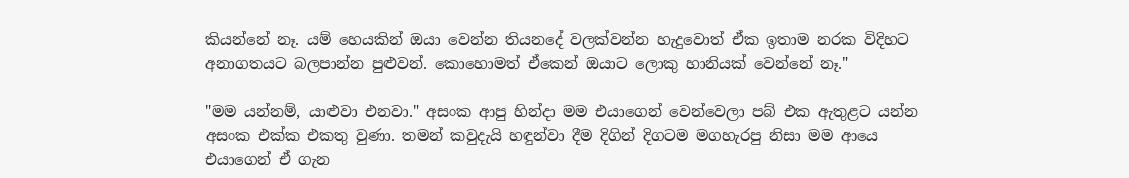කියන්නේ නෑ. යම් හෙයකින් ඔයා වෙන්න තියනදේ වලක්වන්න හැදුවොත් ඒක ඉතාම නරක විදිහට අනාගතයට බලපාන්න පුළුවන්. කොහොමත් ඒකෙන් ඔයාට ලොකු හානියක් වෙන්නේ නෑ."

"මම යන්නම්, යාළුවා එනවා." අසංක ආපු හින්දා මම එයාගෙන් වෙන්වෙලා පබ් එක ඇතුළට යන්න අසංක එක්ක එකතු වුණා. තමන් කවුදැයි හඳුන්වා දීම දිගින් දිගටම මගහැරපු නිසා මම ආයෙ එයාගෙන් ඒ ගැන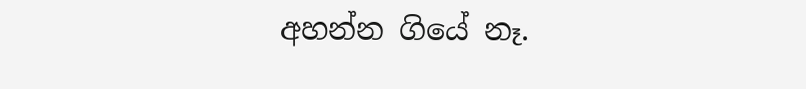අහන්න ගියේ නෑ.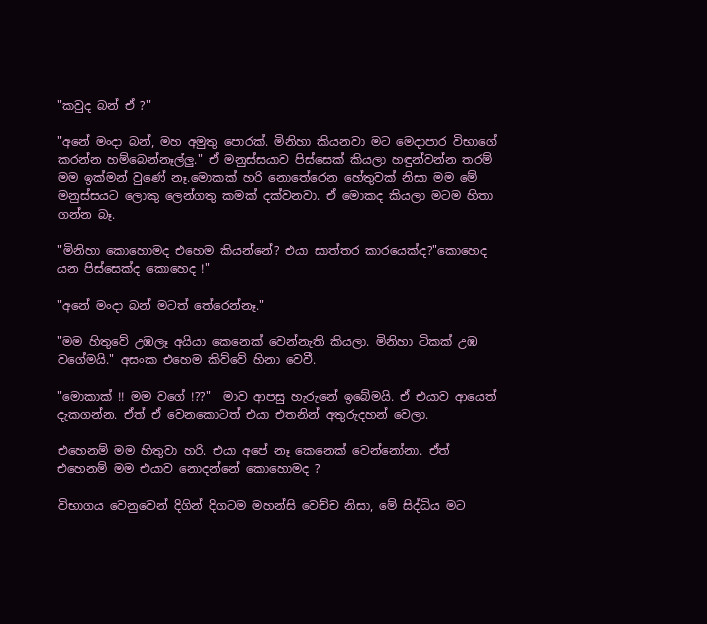"කවුද බන් ඒ ?"

"අනේ මංදා බන්, මහ අමුතු පොරක්. මිනිහා කියනවා මට මෙදාපාර විභාගේ කරන්න හම්බෙන්නෑල්ලු." ඒ මනුස්සයාව පිස්සෙක් කියලා හඳුන්වන්න තරම් මම ඉක්මන් වුණේ නෑ.මොකක් හරි නොතේරෙන හේතුවක් නිසා මම මේ මනුස්සයට ලොකු ලෙන්ගතු කමක් දක්වනවා. ඒ මොකද කියලා මටම හිතා ගන්න බෑ.

"මිනිහා කොහොමද එහෙම කියන්නේ? එයා සාත්තර කාරයෙක්ද?"කොහෙද යන පිස්සෙක්ද කොහෙද !"

"අනේ මංදා බන් මටත් තේරෙන්නෑ."

"මම හිතුවේ උඹලෑ අයියා කෙනෙක් වෙන්නැති කියලා. මිනිහා ටිකක් උඹ වගේමයි." අසංක එහෙම කිව්වේ හිනා වෙවී.

"මොකාක් !! මම වගේ !??"  මාව ආපසු හැරුනේ ඉබේමයි. ඒ එයාව ආයෙත් දැකගන්න. ඒත් ඒ වෙනකොටත් එයා එතනින් අතුරුදහන් වෙලා.

එහෙනම් මම හිතුවා හරි. එයා අපේ නෑ කෙනෙක් වෙන්නෝනා. ඒත් එහෙනම් මම එයාව නොදන්නේ කොහොමද ?

විභාගය වෙනුවෙන් දිගින් දිගටම මහන්සි වෙච්ච නිසා, මේ සිද්ධිය මට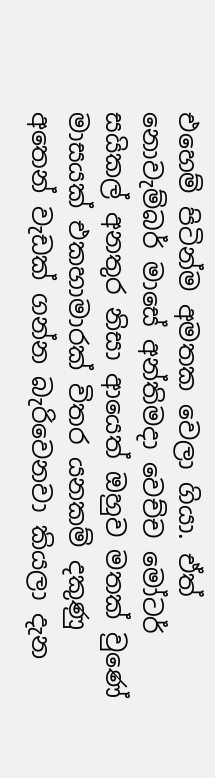එහෙම් පිටින්ම අමතක වෙලා ගියා. ඒත් නොවැම්බර් මාසේ අන්තිමදා වෙච්ච මෝටර් සයිකල් අනතුර නිසා ආයෙත් ඔහුව මතක් වුණේ මාසයක් එකහාමාරක් විතර යනකම් දකුණු අතෙන් වැඩක් ගන්න බැරිවෙනවා කියලා දැන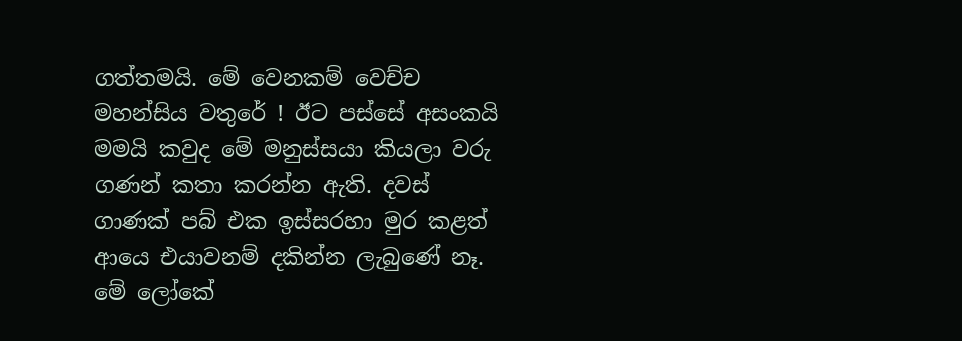ගත්තමයි. මේ වෙනකම් වෙච්ච මහන්සිය වතුරේ ! ඊට පස්සේ අසංකයි මමයි කවුද මේ මනුස්සයා කියලා වරු ගණන් කතා කරන්න ඇති. දවස් ගාණක් පබ් එක ඉස්සරහා මුර කළත් ආයෙ එයාවනම් දකින්න ලැබුණේ නෑ. මේ ලෝකේ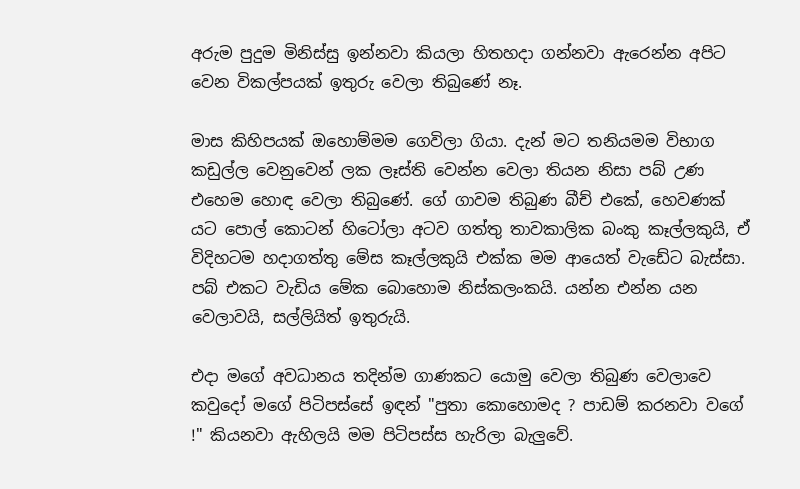අරුම පුදුම මිනිස්සු ඉන්නවා කියලා හිතහදා ගන්නවා ඇරෙන්න අපිට වෙන විකල්පයක් ඉතුරු වෙලා තිබුණේ නෑ.

මාස කිහිපයක් ඔහොම්මම ගෙවිලා ගියා. දැන් මට තනියමම විභාග කඩුල්ල වෙනුවෙන් ලක ලෑස්ති වෙන්න වෙලා තියන නිසා පබ් උණ එහෙම හොඳ වෙලා තිබුණේ. ගේ ගාවම තිබුණ බීච් එකේ, හෙවණක් යට පොල් කොටන් හිටෝලා අටව ගත්තු තාවකාලික බංකු කෑල්ලකුයි, ඒ විදිහටම හදාගත්තු මේස කෑල්ලකුයි එක්ක මම ආයෙත් වැඩේට බැස්සා. පබ් එකට වැඩිය මේක බොහොම නිස්කලංකයි. යන්න එන්න යන වෙලාවයි, සල්ලියිත් ඉතුරුයි.

එදා මගේ අවධානය තදින්ම ගාණකට යොමු වෙලා තිබුණ වෙලාවෙ කවුදෝ මගේ පිටිපස්සේ ඉඳන් "පුතා කොහොමද ? පාඩම් කරනවා වගේ !" කියනවා ඇහිලයි මම පිටිපස්ස හැරිලා බැලුවේ.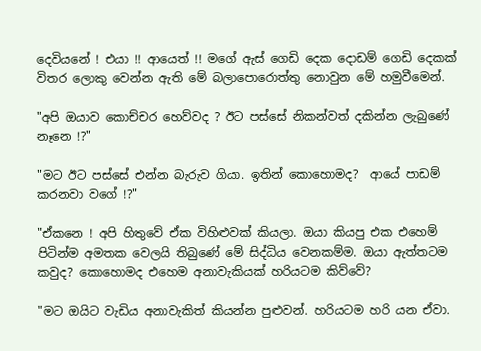දෙවියනේ ! එයා !! ආයෙත් !! මගේ ඇස් ගෙඩි දෙක දොඩම් ගෙඩි දෙකක් විතර ලොකු වෙන්න ඇති මේ බලාපොරොත්තු නොවුන මේ හමුවීමෙන්.

"අපි ඔයාව කොච්චර හෙව්වද ? ඊට පස්සේ නිකන්වත් දකින්න ලැබුණේ නෑනෙ !?"

"මට ඊට පස්සේ එන්න බැරුව ගියා. ඉතින් කොහොමද?  ආයේ පාඩම් කරනවා වගේ !?"

"ඒකනෙ ! අපි හිතුවේ ඒක විහිළුවක් කියලා. ඔයා කියපු එක එහෙම් පිටින්ම අමතක වෙලයි තිබුණේ මේ සිද්ධිය වෙනකම්ම. ඔයා ඇත්තටම කවුද? කොහොමද එහෙම අනාවැකියක් හරියටම කිව්වේ?

"මට ඔයිට වැඩිය අනාවැකිත් කියන්න පුළුවන්. හරියටම හරි යන ඒවා.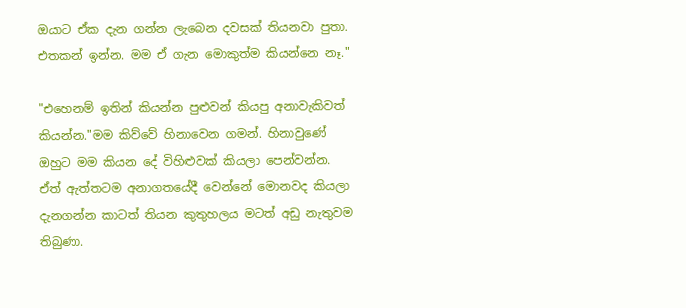ඔයාට ඒක දැන ගන්න ලැබෙන දවසක් තියනවා පුතා. එතකන් ඉන්න. මම ඒ ගැන මොකුත්ම කියන්නෙ නෑ."

"එහෙනම් ඉතින් කියන්න පුළුවන් කියපු අනාවැකිවත් කියන්න."මම කිව්වේ හිනාවෙන ගමන්. හිනාවුණේ ඔහුට මම කියන දේ විහිළුවක් කියලා පෙන්වන්න. ඒත් ඇත්තටම අනාගතයේදී වෙන්නේ මොනවද කියලා දැනගන්න කාටත් තියන කුතුහලය මටත් අඩු නැතුවම තිබුණා.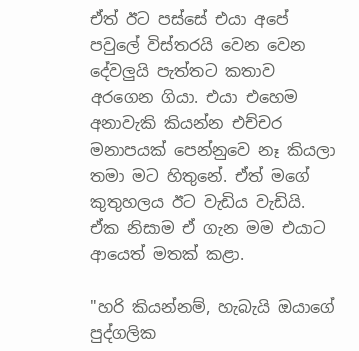ඒත් ඊට පස්සේ එයා අපේ පවුලේ විස්තරයි වෙන වෙන දේවලුයි පැත්තට කතාව අරගෙන ගියා. එයා එහෙම අනාවැකි කියන්න එච්චර මනාපයක් පෙන්නුවෙ නෑ කියලා තමා මට හිතුනේ. ඒත් මගේ කුතුහලය ඊට වැඩිය වැඩියි. ඒක නිසාම ඒ ගැන මම එයාට ආයෙත් මතක් කළා.

"හරි කියන්නම්, හැබැයි ඔයාගේ පුද්ගලික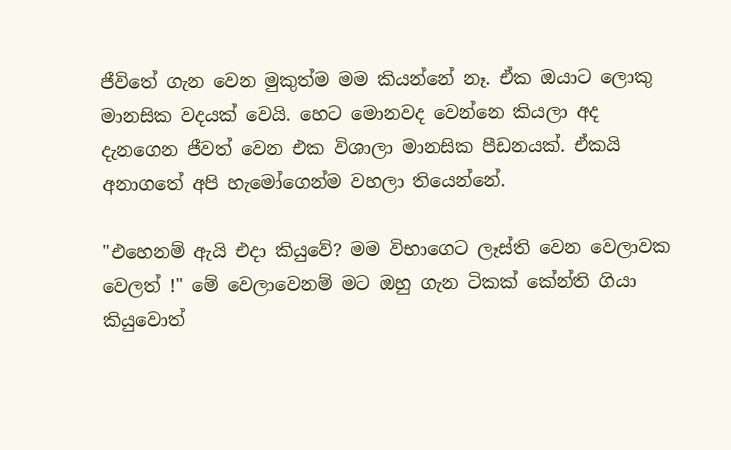ජීවිතේ ගැන වෙන මුකුත්ම මම කියන්නේ නෑ. ඒක ඔයාට ලොකු මානසික වදයක් වෙයි. හෙට මොනවද වෙන්නෙ කියලා අද දැනගෙන ජීවත් වෙන එක විශාලා මානසික පීඩනයක්. ඒකයි අනාගතේ අපි හැමෝගෙන්ම වහලා තියෙන්නේ.

"එහෙනම් ඇයි එදා කියුවේ? මම විභාගෙට ලෑස්ති වෙන වෙලාවක වෙලත් !" මේ වෙලාවෙනම් මට ඔහු ගැන ටිකක් කේන්ති ගියා කියුවොත්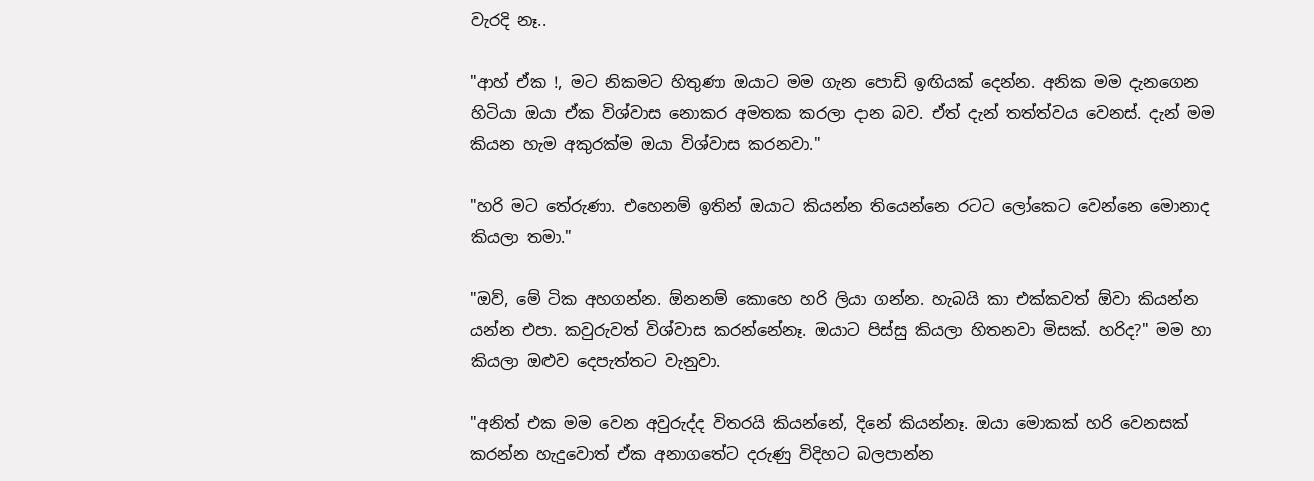වැරදි නෑ..

"ආහ් ඒක !, මට නිකමට හිතුණා ඔයාට මම ගැන පොඩි ඉඟියක් දෙන්න. අනික මම දැනගෙන හිටියා ඔයා ඒක විශ්වාස නොකර අමතක කරලා දාන බව. ඒත් දැන් තත්ත්වය වෙනස්. දැන් මම කියන හැම අකුරක්ම ඔයා විශ්වාස කරනවා."

"හරි මට තේරුණා. එහෙනම් ඉතින් ඔයාට කියන්න තියෙන්නෙ රටට ලෝකෙට වෙන්නෙ මොනාද කියලා තමා."

"ඔව්, මේ ටික අහගන්න. ඕනනම් කොහෙ හරි ලියා ගන්න. හැබයි කා එක්කවත් ඕවා කියන්න යන්න එපා. කවුරුවත් විශ්වාස කරන්නේනෑ. ඔයාට පිස්සු කියලා හිතනවා මිසක්. හරිද?" මම හා කියලා ඔළුව දෙපැත්තට වැනුවා.

"අනිත් එක මම වෙන අවුරුද්ද විතරයි කියන්නේ, දිනේ කියන්නෑ. ඔයා මොකක් හරි වෙනසක් කරන්න හැදුවොත් ඒක අනාගතේට දරුණු විදිහට බලපාන්න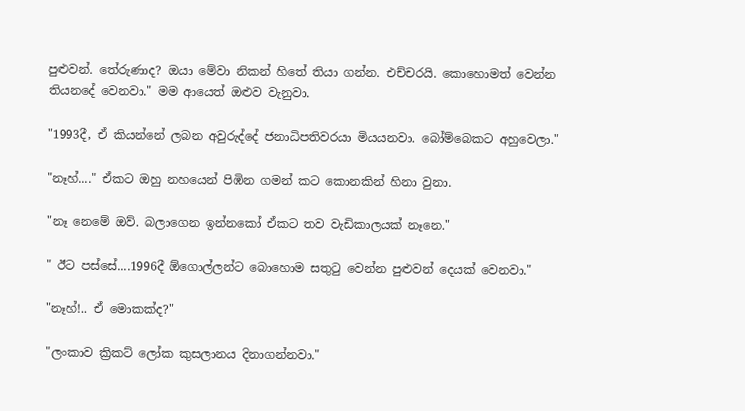පුළුවන්. තේරුණාද? ඔයා මේවා නිකන් හිතේ තියා ගන්න. එච්චරයි. කොහොමත් වෙන්න තියනදේ වෙනවා." මම ආයෙත් ඔළුව වැනුවා.

"1993දී, ඒ කියන්නේ ලබන අවුරුද්දේ ජනාධිපතිවරයා මියයනවා. බෝම්බෙකට අහුවෙලා."

"නෑහ්...." ඒකට ඔහු නහයෙන් පිඹින ගමන් කට කොනකින් හිනා වුනා.

"නෑ නෙමේ ඔව්. බලාගෙන ඉන්නකෝ ඒකට තව වැඩිකාලයක් නෑනෙ."

" ඊට පස්සේ....1996දී ඕගොල්ලන්ට බොහොම සතු‍ටු වෙන්න පුළුවන් දෙයක් වෙනවා."

"නෑහ්!.. ඒ මොකක්ද?"

"ලංකාව ක්‍රිකට් ලෝක කුසලානය දිනාගන්නවා."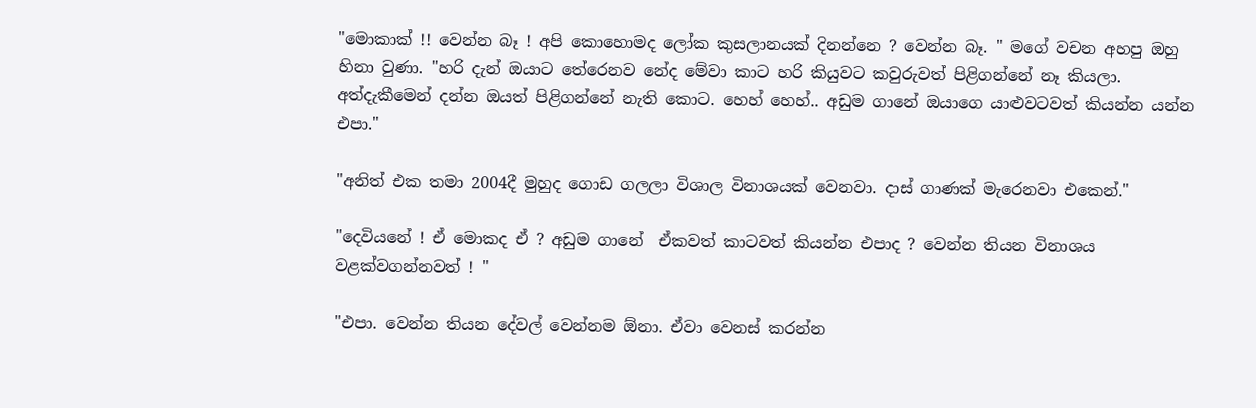"මොකාක් !! වෙන්න බෑ ! අපි කොහොමද ලෝක කුසලානයක් දිනන්නෙ ? වෙන්න බෑ. " මගේ වචන අහපු ඔහු හිනා වුණා. "හරි දැන් ඔයාට තේරෙනව නේද මේවා කාට හරි කියුවට කවුරුවත් පිළිගන්නේ නෑ කියලා. අත්දැකීමෙන් දන්න ඔයත් පිළිගන්නේ නැති කොට. හෙහ් හෙහ්.. අඩුම ගානේ ඔයාගෙ යාළුවටවත් කියන්න යන්න එපා."

"අනිත් එක තමා 2004දී මුහුද ගොඩ ගලලා විශාල විනාශයක් වෙනවා. දාස් ගාණක් මැරෙනවා එකෙන්."

"දෙවියනේ ! ඒ මොකද ඒ ? අඩුම ගානේ  ඒකවත් කාටවත් කියන්න එපාද ? වෙන්න තියන විනාශය වළක්වගන්නවත් ! "

"එපා. වෙන්න තියන දේවල් වෙන්නම ඕනා. ඒවා වෙනස් කරන්න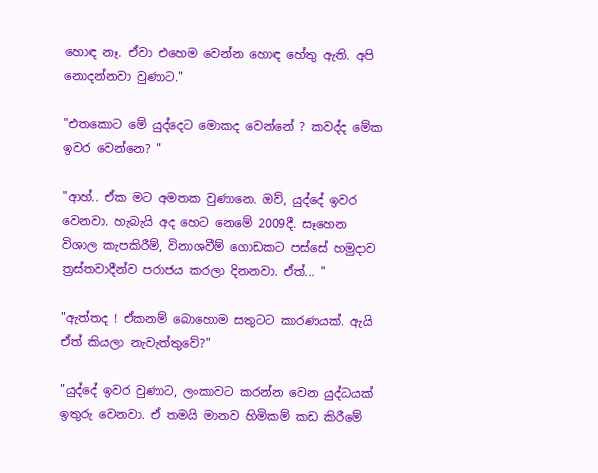හොඳ නෑ. ඒවා එහෙම වෙන්න හොඳ හේතු ඇති. අපි නොදන්නවා වුණාට."

"එතකොට මේ යුද්දෙට මොකද වෙන්නේ ? කවද්ද මේක ඉවර වෙන්නෙ? "

"ආහ්.. ඒක මට අමතක වුණානෙ. ඔව්, යුද්දේ ඉවර වෙනවා. හැබැයි අද හෙට නෙමේ 2009දී. සෑහෙන විශාල කැපකිරීම්, විනාශවීම් ගොඩකට පස්සේ හමුදාව ත්‍රස්තවාදීන්ව පරාජය කරලා දිනනවා. ඒත්... "

"ඇත්තද ! ඒකනම් බොහොම සතුටට කාරණයක්. ඇයි ඒත් කියලා නැවැත්තුවේ?"

"යුද්දේ ඉවර වුණාට, ලංකාවට කරන්න වෙන යුද්ධයක් ඉතුරු වෙනවා. ඒ තමයි මානව හිමිකම් කඩ කිරීමේ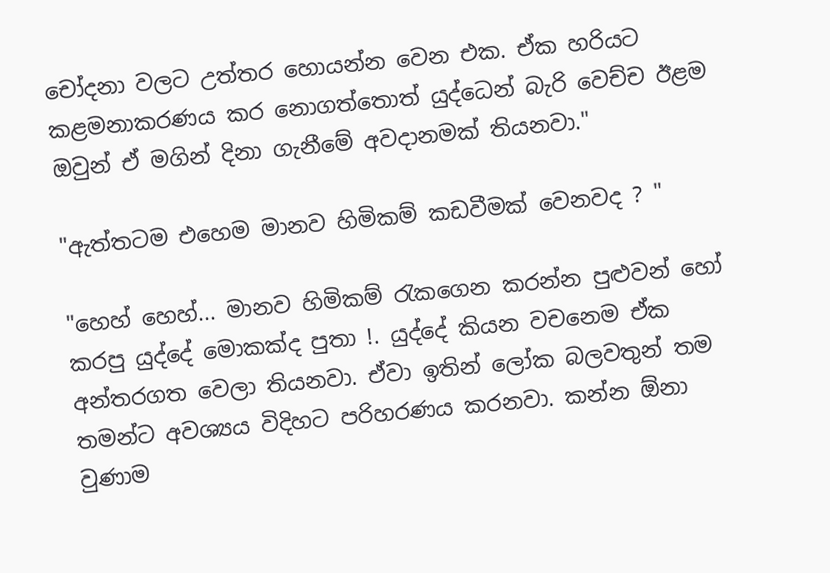චෝදනා වලට උත්තර හොයන්න වෙන එක. ඒක හරියට කළමනාකරණය කර නොගත්තොත් යුද්ධෙන් බැරි වෙච්ච ඊළම ඔවුන් ඒ මගින් දිනා ගැනීමේ අවදානමක් තියනවා."

"ඇත්තටම එහෙම මානව හිමිකම් කඩවීමක් වෙනවද ? "

"හෙහ් හෙහ්... මානව හිමිකම් ‍රැකගෙන කරන්න පුළුවන් හෝ කරපු යුද්දේ මොකක්ද පුතා !. යුද්දේ කියන වචනෙම ඒක අන්තරගත වෙලා තියනවා. ඒවා ඉතින් ලෝක බලවතුන් තම තමන්ට අවශ්‍යය විදිහට පරිහරණය කරනවා. කන්න ඕනා වුණාම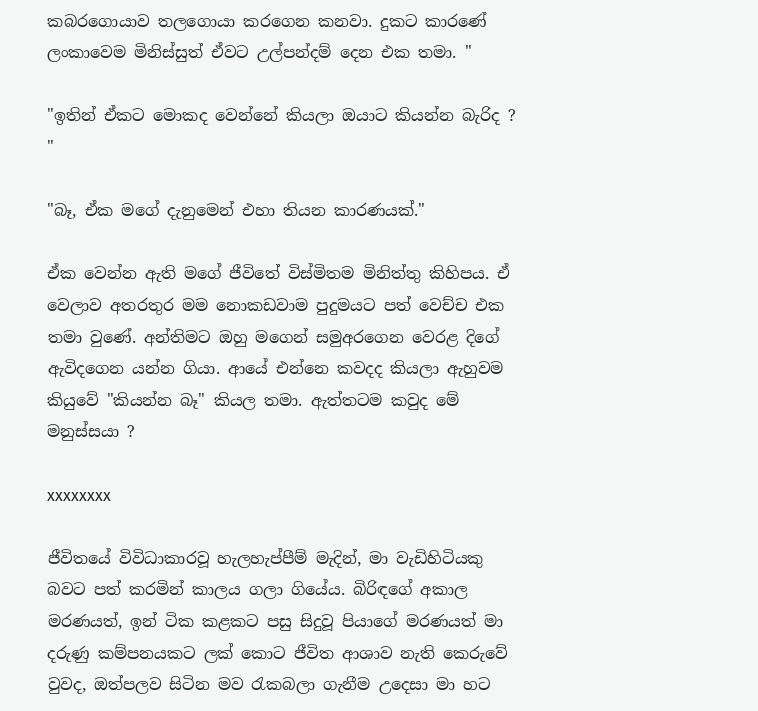කබරගොයාව තලගොයා කරගෙන කනවා. දුකට කාරණේ ලංකාවෙම මිනිස්සුත් ඒවට උල්පන්දම් දෙන එක තමා. "

"ඉතින් ඒකට මොකද වෙන්නේ කියලා ඔයාට කියන්න බැරිද ? "

"බෑ, ඒක මගේ දැනුමෙන් එහා තියන කාරණයක්."

ඒක වෙන්න ඇති මගේ ජීවිතේ විස්මිතම මිනිත්තු කිහිපය. ඒ වෙලාව අතරතුර මම නොකඩවාම පුදුමයට පත් වෙච්ච එක තමා වුණේ. අන්තිමට ඔහු මගෙන් සමුඅරගෙන වෙරළ දිගේ ඇවිදගෙන යන්න ගියා. ආයේ එන්නෙ කවදද කියලා ඇහුවම කියුවේ "කියන්න බෑ" කියල තමා. ඇත්තටම කවුද මේ මනුස්සයා ?

xxxxxxxx

ජීවිතයේ විවිධාකාරවූ හැලහැප්පීම් මැදින්, මා වැඩිහිටියකු බවට පත් කරමින් කාලය ගලා ගියේය. බිරිඳගේ අකාල මරණයත්, ඉන් ටික කළකට පසු සිදුවූ පියාගේ මරණයත් මා දරුණු කම්පනයකට ලක් කොට ජීවිත ආශාව නැති කෙරුවේ වුවද, ඔත්පලව සිටින මව රැකබලා ගැනීම උදෙසා මා හට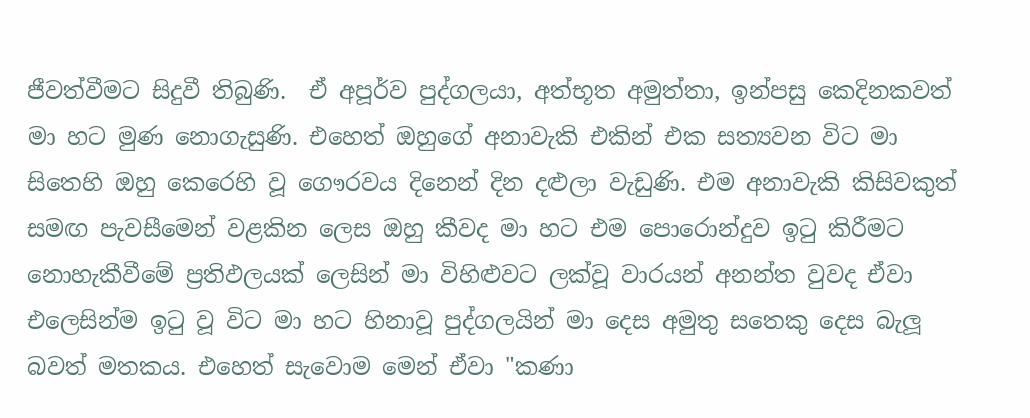ජීවත්වීමට සිදුවී තිබුණි.  ඒ අපූර්ව පුද්ගලයා, අත්භූත අමුත්තා, ඉන්පසු කෙදිනකවත් මා හට මුණ නොගැසුණි. එහෙත් ඔහුගේ අනාවැකි එකින් එක සත්‍යවන විට මා සිතෙහි ඔහු කෙරෙහි වූ ගෞරවය දිනෙන් දින දළුලා වැඩුණි. එම අනාවැකි කිසිවකුත් සමඟ පැවසීමෙන් වළකින ලෙස ඔහු කීවද මා හට එම පොරොන්දුව ඉ‍ටු කිරීමට නොහැකීවීමේ ප්‍රතිඵලයක් ලෙසින් මා විහිළුවට ලක්වූ වාරයන් අනන්ත වුවද ඒවා එලෙසින්ම ඉ‍ටු වූ විට මා හට හිනාවූ පුද්ගලයින් මා දෙස අමුතු සතෙකු දෙස බැලූ බවත් මතකය. එහෙත් සැවොම මෙන් ඒවා "කණා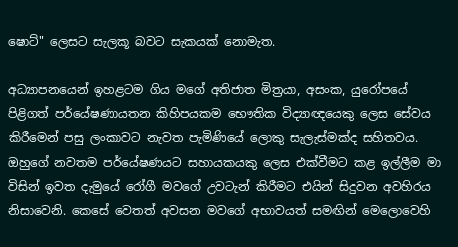ෂොට්" ලෙසට සැලකූ බවට සැකයක් නොමැත.

අධ්‍යාපනයෙන් ඉහළටම ගිය මගේ අතිජාත මිත්‍රයා, අසංක, යුරෝපයේ පිළිගත් පර්යේෂණායතන කිහිපයකම භෞතික විද්‍යාඥයෙකු ලෙස සේවය කිරීමෙන් පසු ලංකාවට නැවත පැමිණියේ ලොකු සැලැස්මක්ද සහිතවය. ඔහුගේ නවතම පර්යේෂණයට සහායකයකු ලෙස එක්වීමට කළ ඉල්ලීම මා විසින් ඉවත දැමුයේ රෝගී මවගේ උවටැන් කිරීමට එයින් සිදුවන අවහිරය නිසාවෙනි. කෙසේ වෙතත් අවසන මවගේ අභාවයත් සමඟින් මෙලොවෙහි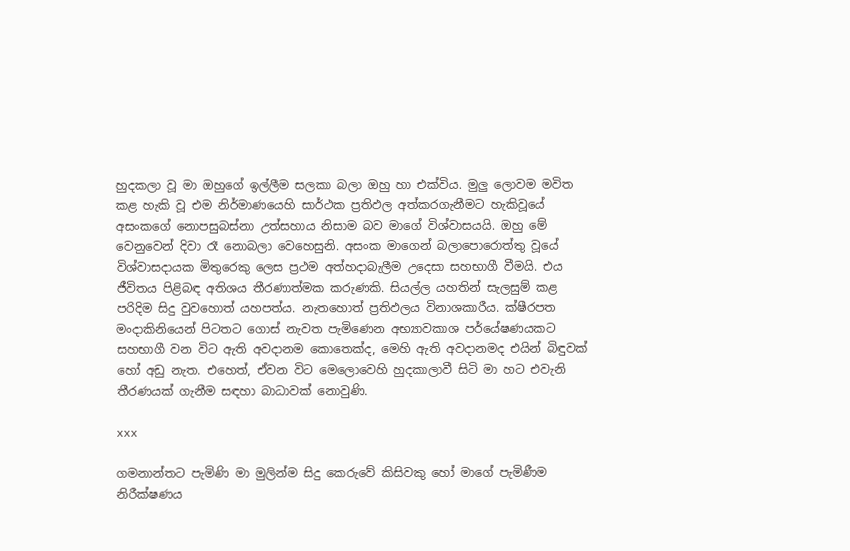හුදකලා වූ මා ඔහුගේ ඉල්ලීම සලකා බලා ඔහු හා එක්විය. මුලු ලොවම මවිත කළ හැකි වූ එම නිර්මාණයෙහි සාර්ථක ප්‍රතිඵල අත්කරගැනීමට හැකිවූයේ අසංකගේ නොපසුබස්නා උත්සහාය නිසාම බව මාගේ විශ්වාසයයි. ඔහු මේ වෙනුවෙන් දිවා රෑ නොබලා වෙහෙසුනි. අසංක මාගෙන් බලාපොරොත්තු වූයේ විශ්වාසදායක මිතුරෙකු ලෙස ප්‍රථම අත්හදාබැලීම උදෙසා සහභාගී වීමයි. එය ජීවිතය පිළිබඳ අතිශය තීරණාත්මක කරුණකි. සියල්ල යහතින් සැලසුම් කළ පරිදිම සිදු වුවහොත් යහපත්ය. නැතහොත් ප්‍රතිඵලය විනාශකාරීය. ක්ෂීරපත මංදාකිනියෙන් පිටතට ගොස් නැවත පැමිණෙන අභ්‍යාවකාශ පර්යේෂණයකට සහභාගී වන විට ඇති අවදානම කොතෙක්ද, මෙහි ඇති අවදානමද එයින් බිඳුවක් හෝ අඩු නැත. එහෙත්, ඒවන විට මෙලොවෙහි හුදකාලාවී සිටි මා හට එවැනි තීරණයක් ගැනීම සඳහා බාධාවක් නොවුණි.

xxx

ගමනාන්තට පැමිණි මා මුලින්ම සිදු කෙරුවේ කිසිවකු හෝ මාගේ පැමිණීම නිරීක්ෂණය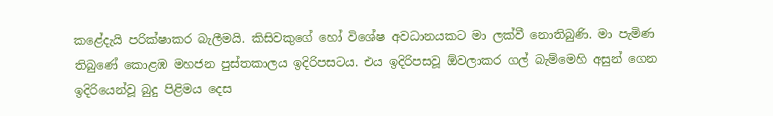කළේදැයි පරික්ෂාකර බැලීමයි. කිසිවකුගේ හෝ විශේෂ අවධානයකට මා ලක්වී නොතිබුණි. මා පැමිණ තිබුණේ කොළඹ මහජන පුස්තකාලය ඉදිරිපසටය. එය ඉදිරිපසවූ ඕවලාකර ගල් බැම්මෙහි අසුන් ගෙන ඉදිරියෙන්වූ බුදු පිළිමය දෙස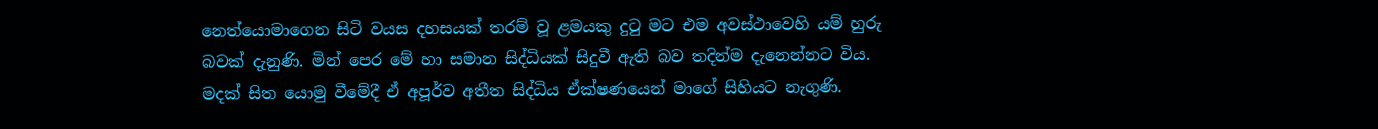නෙත්යොමාගෙන සිටි වයස දහසයක් තරම් වූ ළමයකු දු‍ටු මට එම අවස්ථාවෙහි යම් හුරු බවක් දැනුණි. මින් පෙර මේ හා සමාන සිද්ධියක් සිදුවී ඇති බව තදින්ම දැනෙන්නට විය. මදක් සිත යොමු වීමේදී ඒ අපූර්ව අතීත සිද්ධිය ඒක්ෂණයෙන් මාගේ සිහියට නැගුණි.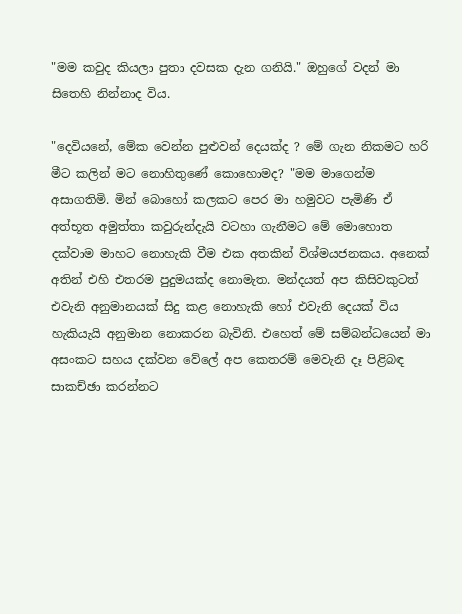"මම කවුද කියලා පුතා දවසක දැන ගනියි." ඔහුගේ වදන් මා සිතෙහි නින්නාද විය.

"දෙවියනේ, මේක වෙන්න පුළුවන් දෙයක්ද ? මේ ගැන නිකමට හරි මීට කලින් මට නොහිතුණේ කොහොමද? "මම මාගෙන්ම අසාගතිමි. මින් බොහෝ කලකට පෙර මා හමුවට පැමිණි ඒ අත්භූත අමුත්තා කවුරුන්දැයි වටහා ගැනීමට මේ මොහොත දක්වාම මාහට නොහැකි වීම එක අතකින් විශ්මයජනකය. අනෙක් අතින් එහි එතරම පුදුමයක්ද නොමැත. මන්දයත් අප කිසිවකුටත් එවැනි අනුමානයක් සිදු කළ නොහැකි හෝ එවැනි දෙයක් විය හැකියැයි අනුමාන නොකරන බැවිනි. එහෙත් මේ සම්බන්ධයෙන් මා අසංකට සහය දක්වන වේලේ අප කෙතරම් මෙවැනි දෑ පිළිබඳ සාකච්ඡා කරන්නට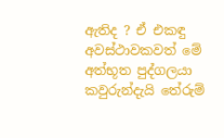ඇතිද ? ඒ එකඳු අවස්ථාවකවත් මේ අත්භූත පුද්ගලයා කවුරුන්දැයි තේරුම්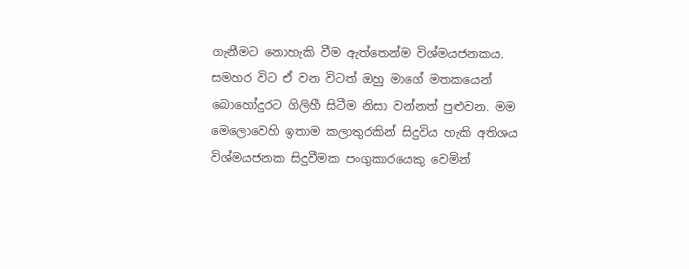ගැනීමට නොහැකි වීම ඇත්තෙන්ම විශ්මයජනකය. සමහර විට ඒ වන විටත් ඔහු මාගේ මතකයෙන් බොහෝදුරට ගිලිහී සිටීම නිසා වන්නත් පුළුවන. මම මෙලොවෙහි ඉතාම කලාතුරකින් සිදුවිය හැකි අතිශය විශ්මයජනක සිදුවීමක පංගුකාරයෙකු වෙමින්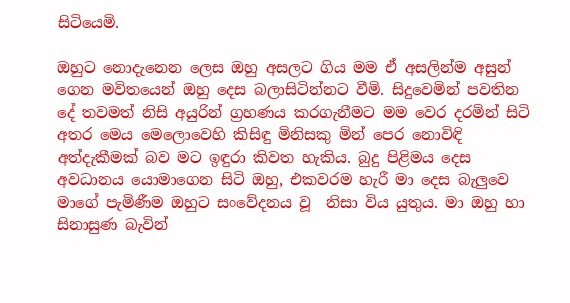සිටියෙමි.

ඔහුට නොදැනෙන ලෙස ඔහු අසලට ගිය මම ඒ අසලින්ම අසුන් ගෙන මවිතයෙන් ඔහු දෙස බලාසිටින්නට වීමි. සිදුවෙමින් පවතින දේ තවමත් නිසි අයුරින් ග්‍රහණය කරගැනීමට මම වෙර දරමින් සිටි අතර මෙය මෙලොවෙහි කිසිඳු මිනිසකු මින් පෙර නොවිඳි අත්දැකීමක් බව මට ඉඳුරා කිවත හැකිය. බුදු පිළිමය දෙස අවධානය යොමාගෙන සිටි ඔහු, එකවරම හැරී මා දෙස බැලුවෙ මාගේ පැමිණීම ඔහුට සංවේදනය වූ  නිසා විය යුතුය. මා ඔහු හා සිනාසුණ බැවින්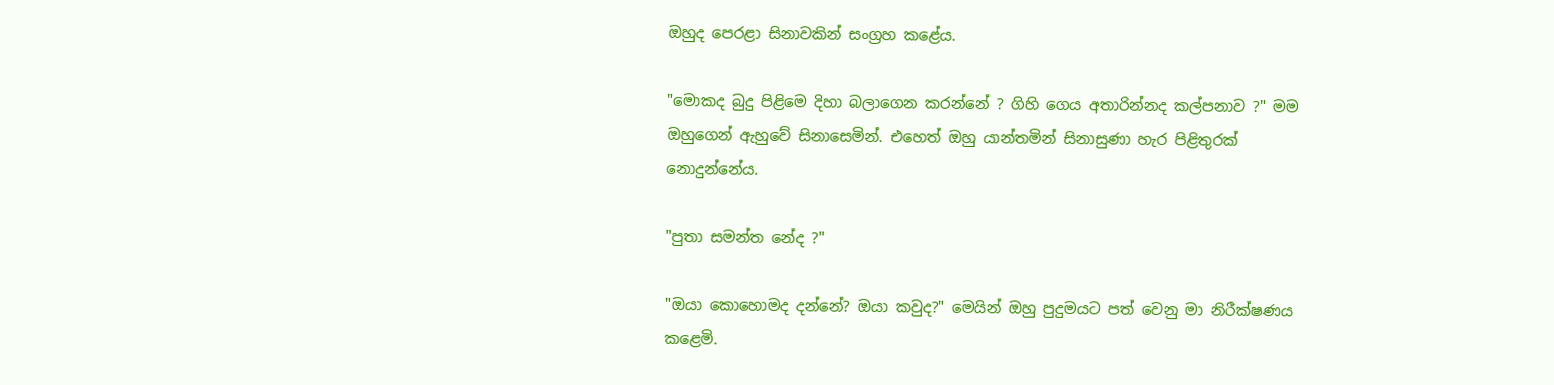ඔහුද පෙරළා සිනාවකින් සංග්‍රහ කළේය.

"මොකද බුදු පිළිමෙ දිහා බලාගෙන කරන්නේ ? ගිහි ගෙය අතාරින්නද කල්පනාව ?" මම ඔහුගෙන් ඇහුවේ සිනාසෙමින්. එහෙත් ඔහු යාන්තමින් සිනාසුණා හැර පිළිතුරක් නොදුන්නේය.

"පුතා සමන්ත නේද ?"

"ඔයා කොහොමද දන්නේ? ඔයා කවුද?" මෙයින් ඔහු පුදුමයට පත් වෙනු මා නිරීක්ෂණය කළෙමි.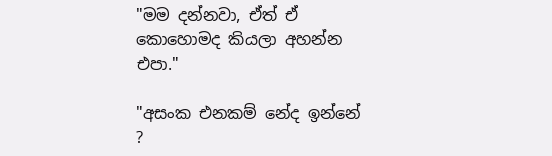"මම දන්නවා, ඒත් ඒ කොහොමද කියලා අහන්න එපා."

"අසංක එනකම් නේද ඉන්නේ ?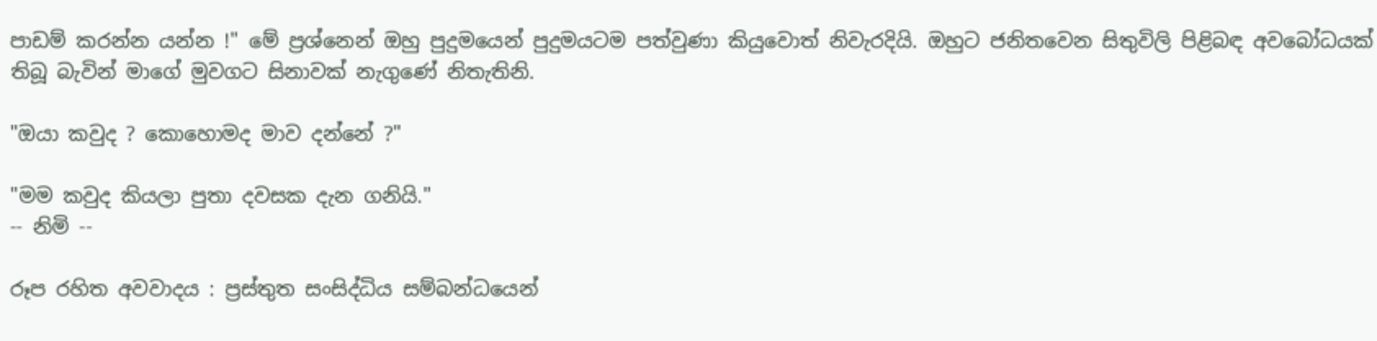පාඩම් කරන්න යන්න !" මේ ප්‍රශ්නෙන් ඔහු පුදුමයෙන් පුදුමයටම පත්වුණා කියුවොත් නිවැරදියි. ඔහුට ජනිතවෙන සිතුවිලි පිළිබඳ අවබෝධයක් තිබූ බැවින් මාගේ මුවගට සිනාවක් නැගුණේ නිතැතිනි.

"ඔයා කවුද ? කොහොමද මාව දන්නේ ?"

"මම කවුද කියලා පුතා දවසක දැන ගනියි."
-- නිමි --

රූප රහිත අවවාදය : ප්‍රස්තුත සංසිද්ධිය සම්බන්ධයෙන්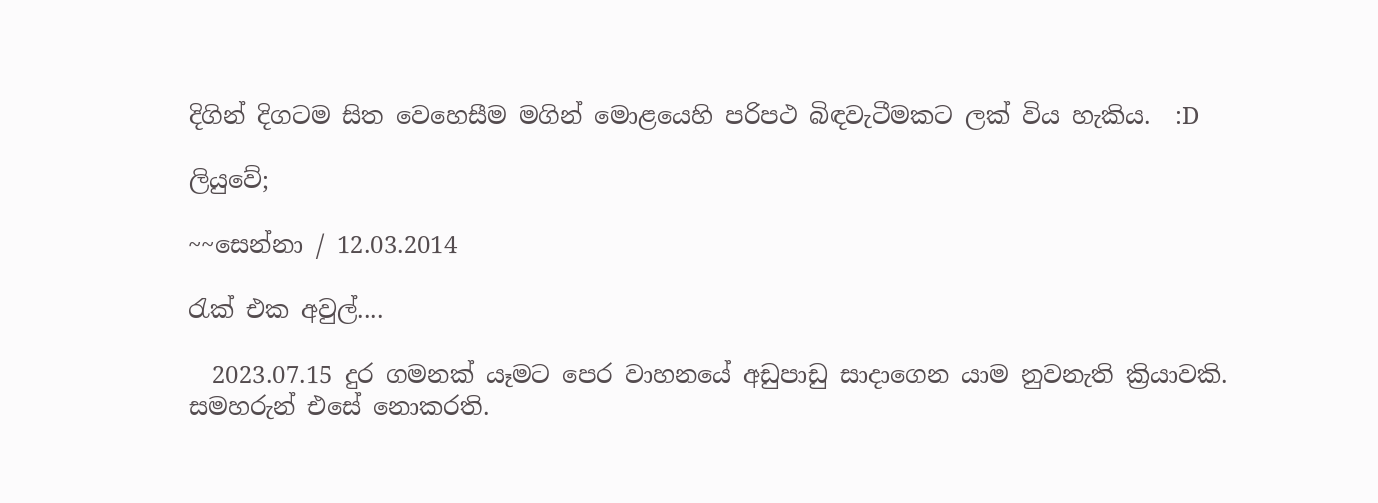දිගින් දිගටම සිත වෙහෙසීම මගින් මොළයෙහි පරිපථ බිඳවැටීමකට ලක් විය හැකිය.  :D

ලියුවේ;

~~සෙන්නා / 12.03.2014

රැක් එක අවුල්....

  2023.07.15 දුර ගමනක් යෑමට පෙර වාහනයේ අඩුපාඩු සාදාගෙන යාම නුවනැති ක්‍රියාවකි. සමහරුන් එසේ නොකරති.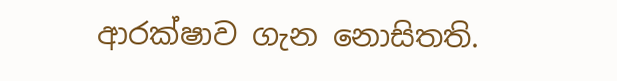ආරක්ෂාව ගැන නොසිතති.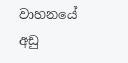වාහනයේ අඩු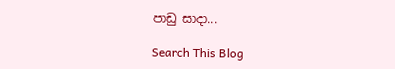පාඩු සාදා...

Search This Blog